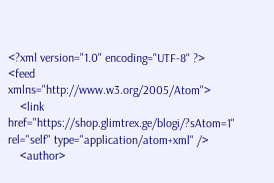<?xml version="1.0" encoding="UTF-8" ?>
<feed xmlns="http://www.w3.org/2005/Atom">
    <link href="https://shop.glimtrex.ge/blogi/?sAtom=1" rel="self" type="application/atom+xml" />
    <author>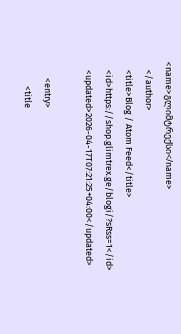<name>გლიმტრექსი</name>
    </author>
    <title>Blog / Atom Feed</title>
    <id>https://shop.glimtrex.ge/blogi/?sRss=1</id>
    <updated>2026-04-17T07:21:25+04:00</updated>

        <entry>
            <title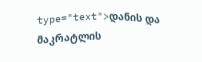type="text">დანის და მაკრატლის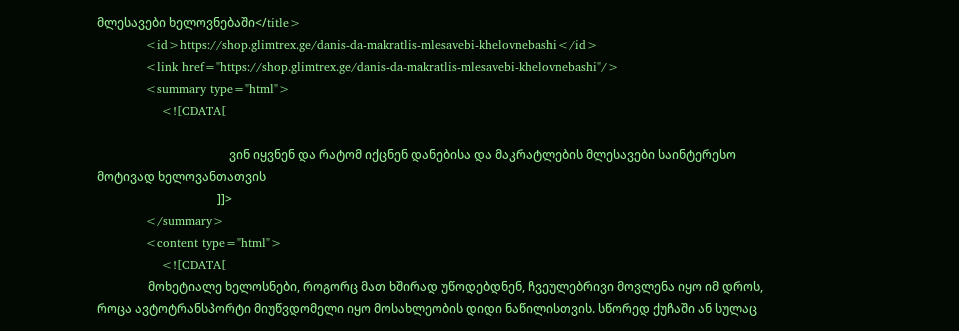მლესავები ხელოვნებაში</title>
            <id>https://shop.glimtrex.ge/danis-da-makratlis-mlesavebi-khelovnebashi</id>
            <link href="https://shop.glimtrex.ge/danis-da-makratlis-mlesavebi-khelovnebashi"/>
            <summary type="html">
                <![CDATA[

                                            ვინ იყვნენ და რატომ იქცნენ დანებისა და მაკრატლების მლესავები საინტერესო მოტივად ხელოვანთათვის
                                        ]]>
            </summary>
            <content type="html">
                <![CDATA[
                 მოხეტიალე ხელოსნები, როგორც მათ ხშირად უწოდებდნენ, ჩვეულებრივი მოვლენა იყო იმ დროს, როცა ავტოტრანსპორტი მიუწვდომელი იყო მოსახლეობის დიდი ნაწილისთვის. სწორედ ქუჩაში ან სულაც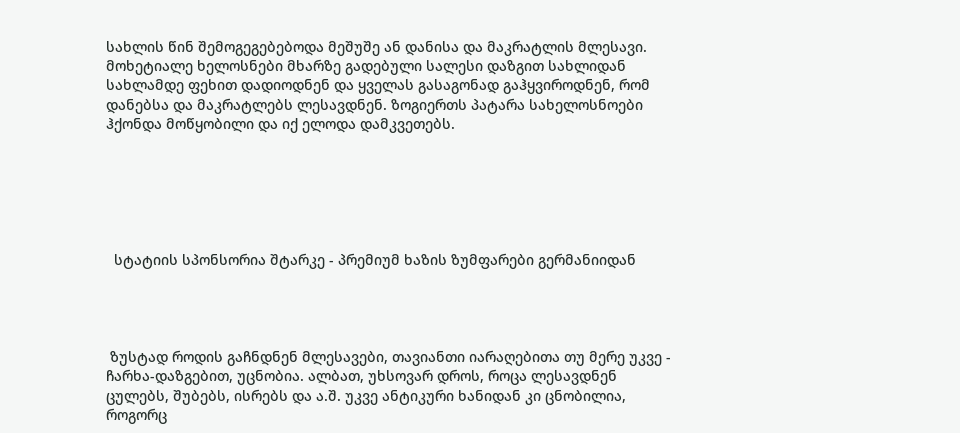სახლის წინ შემოგეგებებოდა მეშუშე ან დანისა და მაკრატლის მლესავი. მოხეტიალე ხელოსნები მხარზე გადებული სალესი დაზგით სახლიდან სახლამდე ფეხით დადიოდნენ და ყველას გასაგონად გაჰყვიროდნენ, რომ დანებსა და მაკრატლებს ლესავდნენ. ზოგიერთს პატარა სახელოსნოები ჰქონდა მოწყობილი და იქ ელოდა დამკვეთებს.






  სტატიის სპონსორია შტარკე - პრემიუმ ხაზის ზუმფარები გერმანიიდან




 ზუსტად როდის გაჩნდნენ მლესავები, თავიანთი იარაღებითა თუ მერე უკვე - ჩარხა-დაზგებით, უცნობია. ალბათ, უხსოვარ დროს, როცა ლესავდნენ ცულებს, შუბებს, ისრებს და ა.შ. უკვე ანტიკური ხანიდან კი ცნობილია, როგორც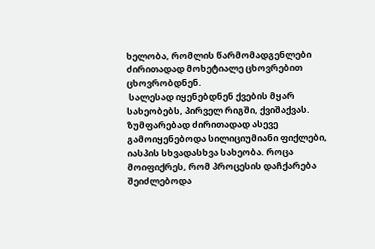ხელობა, რომლის წარმომადგენლები ძირითადად მოხეტიალე ცხოვრებით ცხოვრობდნენ.
 სალესად იყენებდნენ ქვების მყარ სახეობებს, პირველ რიგში, ქვიშაქვას. ზუმფარებად ძირითადად ასევე გამოიყენებოდა სილიციუმიანი ფიქლები, იასპის სხვადასხვა სახეობა. როცა მოიფიქრეს, რომ პროცესის დაჩქარება შეიძლებოდა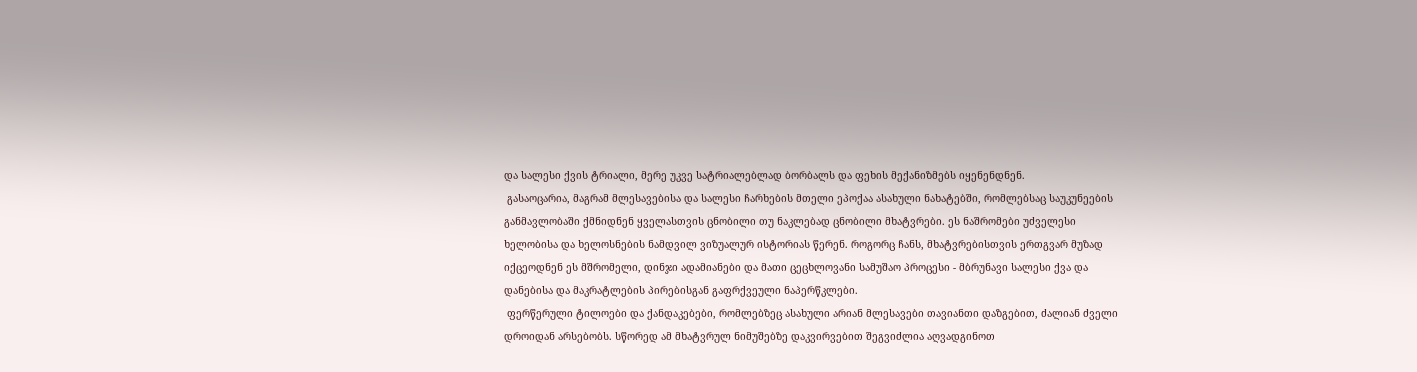და სალესი ქვის ტრიალი, მერე უკვე სატრიალებლად ბორბალს და ფეხის მექანიზმებს იყენენდნენ.
 გასაოცარია, მაგრამ მლესავებისა და სალესი ჩარხების მთელი ეპოქაა ასახული ნახატებში, რომლებსაც საუკუნეების განმავლობაში ქმნიდნენ ყველასთვის ცნობილი თუ ნაკლებად ცნობილი მხატვრები. ეს ნაშრომები უძველესი ხელობისა და ხელოსნების ნამდვილ ვიზუალურ ისტორიას წერენ. როგორც ჩანს, მხატვრებისთვის ერთგვარ მუზად იქცეოდნენ ეს მშრომელი, დინჯი ადამიანები და მათი ცეცხლოვანი სამუშაო პროცესი - მბრუნავი სალესი ქვა და დანებისა და მაკრატლების პირებისგან გაფრქვეული ნაპერწკლები.
 ფერწერული ტილოები და ქანდაკებები, რომლებზეც ასახული არიან მლესავები თავიანთი დაზგებით, ძალიან ძველი დროიდან არსებობს. სწორედ ამ მხატვრულ ნიმუშებზე დაკვირვებით შეგვიძლია აღვადგინოთ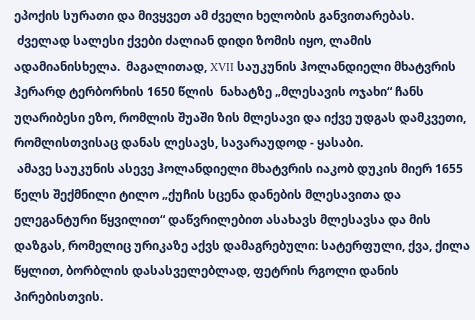ეპოქის სურათი და მივყვეთ ამ ძველი ხელობის განვითარებას.
 ძველად სალესი ქვები ძალიან დიდი ზომის იყო, ლამის ადამიანისხელა.  მაგალითად, XVII საუკუნის ჰოლანდიელი მხატვრის ჰერარდ ტერბორხის 1650 წლის  ნახატზე „მლესავის ოჯახი“ ჩანს უღარიბესი ეზო, რომლის შუაში ზის მლესავი და იქვე უდგას დამკვეთი, რომლისთვისაც დანას ლესავს, სავარაუდოდ - ყასაბი.
 ამავე საუკუნის ასევე ჰოლანდიელი მხატვრის იაკობ დუკის მიერ 1655 წელს შექმნილი ტილო „ქუჩის სცენა დანების მლესავითა და ელეგანტური წყვილით“ დაწვრილებით ასახავს მლესავსა და მის დაზგას, რომელიც ურიკაზე აქვს დამაგრებული: სატერფული, ქვა, ქილა წყლით, ბორბლის დასასველებლად, ფეტრის რგოლი დანის პირებისთვის.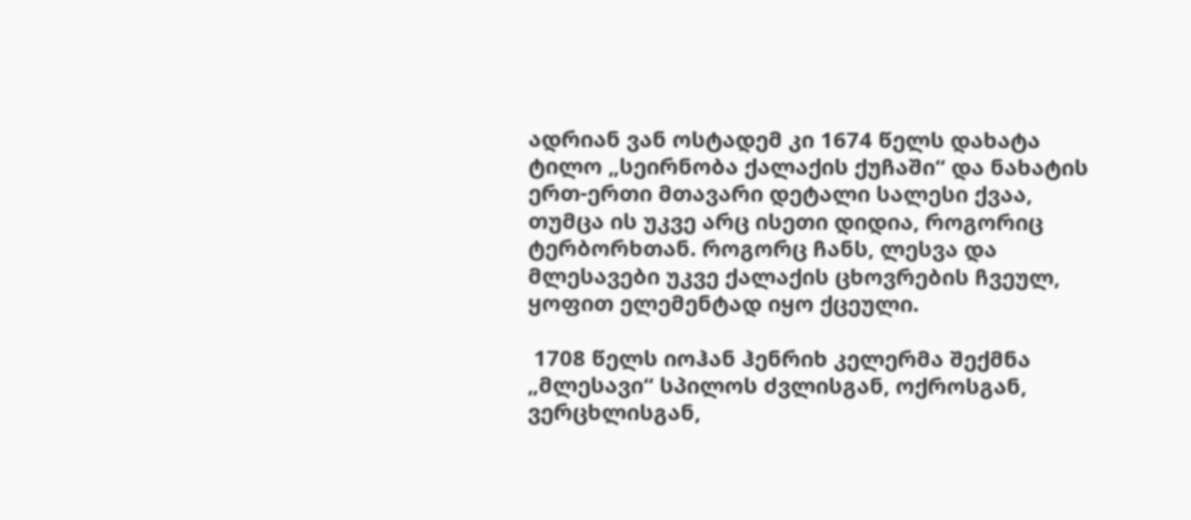ადრიან ვან ოსტადემ კი 1674 წელს დახატა ტილო „სეირნობა ქალაქის ქუჩაში“ და ნახატის ერთ-ერთი მთავარი დეტალი სალესი ქვაა, თუმცა ის უკვე არც ისეთი დიდია, როგორიც ტერბორხთან. როგორც ჩანს, ლესვა და მლესავები უკვე ქალაქის ცხოვრების ჩვეულ, ყოფით ელემენტად იყო ქცეული.

 1708 წელს იოჰან ჰენრიხ კელერმა შექმნა „მლესავი“ სპილოს ძვლისგან, ოქროსგან, ვერცხლისგან,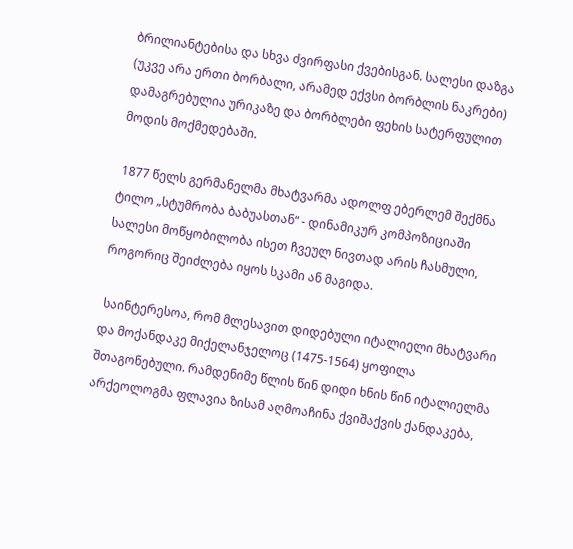ბრილიანტებისა და სხვა ძვირფასი ქვებისგან. სალესი დაზგა (უკვე არა ერთი ბორბალი, არამედ ექვსი ბორბლის ნაკრები) დამაგრებულია ურიკაზე და ბორბლები ფეხის სატერფულით მოდის მოქმედებაში.

 1877 წელს გერმანელმა მხატვარმა ადოლფ ებერლემ შექმნა ტილო „სტუმრობა ბაბუასთან“ - დინამიკურ კომპოზიციაში სალესი მოწყობილობა ისეთ ჩვეულ ნივთად არის ჩასმული, როგორიც შეიძლება იყოს სკამი ან მაგიდა.

 საინტერესოა, რომ მლესავით დიდებული იტალიელი მხატვარი და მოქანდაკე მიქელანჯელოც (1475-1564) ყოფილა შთაგონებული. რამდენიმე წლის წინ დიდი ხნის წინ იტალიელმა არქეოლოგმა ფლავია ზისამ აღმოაჩინა ქვიშაქვის ქანდაკება,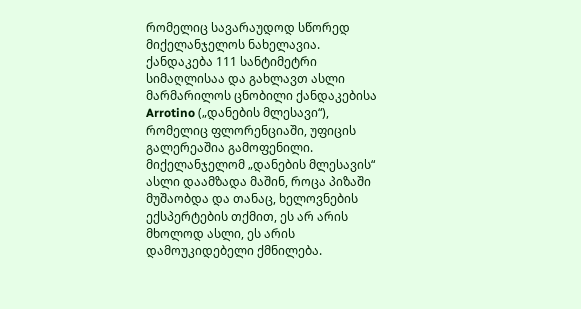რომელიც სავარაუდოდ სწორედ მიქელანჯელოს ნახელავია. ქანდაკება 111 სანტიმეტრი სიმაღლისაა და გახლავთ ასლი მარმარილოს ცნობილი ქანდაკებისა Arrotino („დანების მლესავი“), რომელიც ფლორენციაში, უფიცის გალერეაშია გამოფენილი. მიქელანჯელომ „დანების მლესავის“ ასლი დაამზადა მაშინ, როცა პიზაში მუშაობდა და თანაც, ხელოვნების ექსპერტების თქმით, ეს არ არის მხოლოდ ასლი, ეს არის დამოუკიდებელი ქმნილება.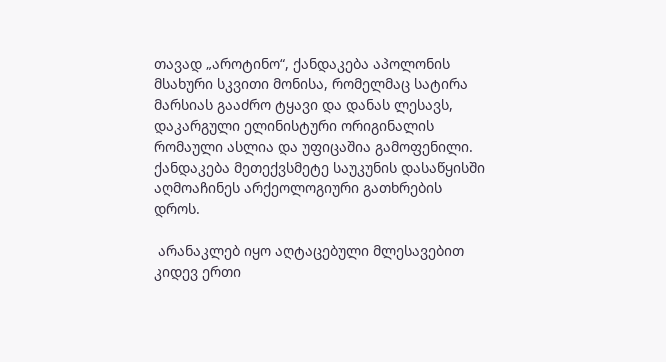თავად „აროტინო“, ქანდაკება აპოლონის მსახური სკვითი მონისა, რომელმაც სატირა მარსიას გააძრო ტყავი და დანას ლესავს, დაკარგული ელინისტური ორიგინალის რომაული ასლია და უფიცაშია გამოფენილი. ქანდაკება მეთექვსმეტე საუკუნის დასაწყისში აღმოაჩინეს არქეოლოგიური გათხრების დროს.

 არანაკლებ იყო აღტაცებული მლესავებით კიდევ ერთი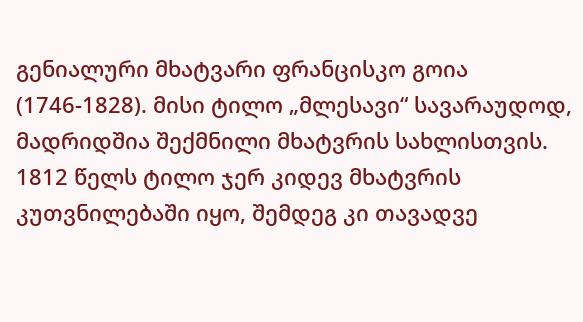გენიალური მხატვარი ფრანცისკო გოია (1746-1828). მისი ტილო „მლესავი“ სავარაუდოდ, მადრიდშია შექმნილი მხატვრის სახლისთვის. 1812 წელს ტილო ჯერ კიდევ მხატვრის კუთვნილებაში იყო, შემდეგ კი თავადვე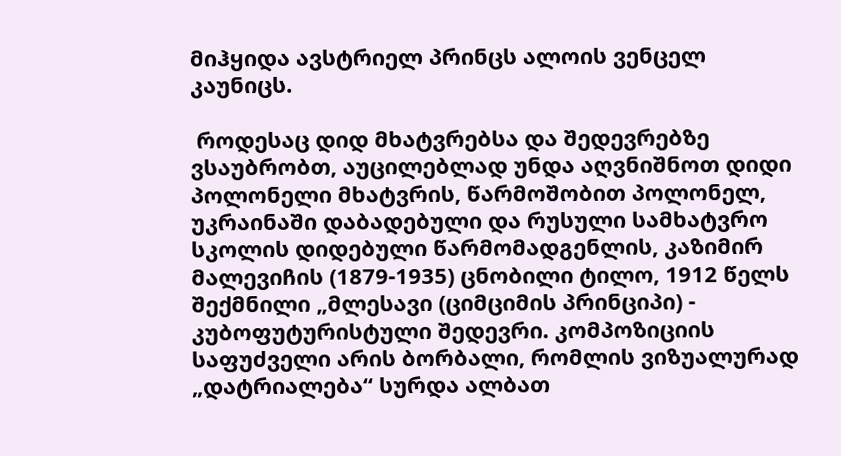მიჰყიდა ავსტრიელ პრინცს ალოის ვენცელ კაუნიცს.

 როდესაც დიდ მხატვრებსა და შედევრებზე ვსაუბრობთ, აუცილებლად უნდა აღვნიშნოთ დიდი პოლონელი მხატვრის, წარმოშობით პოლონელ, უკრაინაში დაბადებული და რუსული სამხატვრო სკოლის დიდებული წარმომადგენლის, კაზიმირ მალევიჩის (1879-1935) ცნობილი ტილო, 1912 წელს შექმნილი „მლესავი (ციმციმის პრინციპი) - კუბოფუტურისტული შედევრი. კომპოზიციის საფუძველი არის ბორბალი, რომლის ვიზუალურად „დატრიალება“ სურდა ალბათ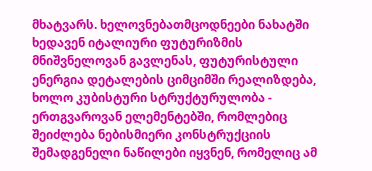მხატვარს. ხელოვნებათმცოდნეები ნახატში ხედავენ იტალიური ფუტურიზმის მნიშვნელოვან გავლენას, ფუტურისტული ენერგია დეტალების ციმციმში რეალიზდება, ხოლო კუბისტური სტრუქტურულობა - ერთგვაროვან ელემენტებში, რომლებიც  შეიძლება ნებისმიერი კონსტრუქციის შემადგენელი ნაწილები იყვნენ, რომელიც ამ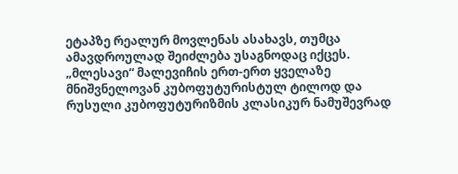ეტაპზე რეალურ მოვლენას ასახავს, თუმცა ამავდროულად შეიძლება უსაგნოდაც იქცეს. „მლესავი“ მალევიჩის ერთ-ერთ ყველაზე მნიშვნელოვან კუბოფუტურისტულ ტილოდ და რუსული კუბოფუტურიზმის კლასიკურ ნამუშევრად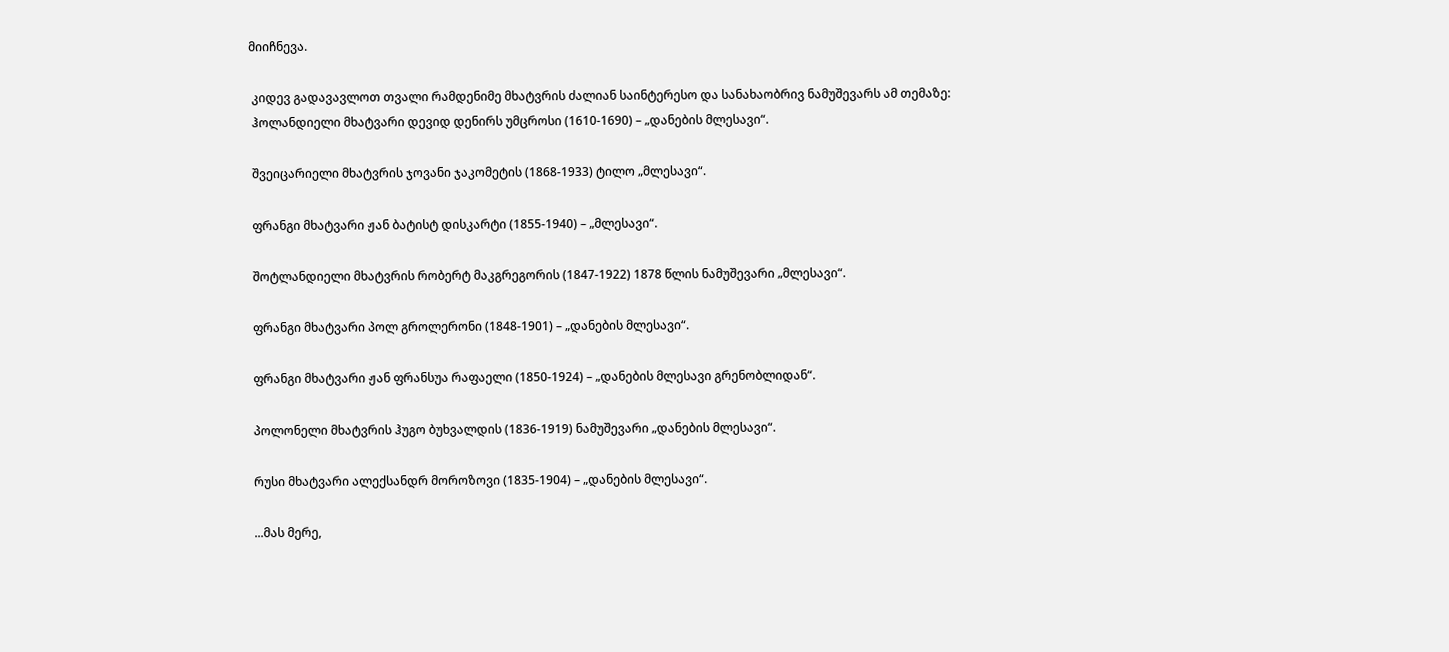მიიჩნევა.

 კიდევ გადავავლოთ თვალი რამდენიმე მხატვრის ძალიან საინტერესო და სანახაობრივ ნამუშევარს ამ თემაზე:
 ჰოლანდიელი მხატვარი დევიდ დენირს უმცროსი (1610-1690) – „დანების მლესავი“.

 შვეიცარიელი მხატვრის ჯოვანი ჯაკომეტის (1868-1933) ტილო „მლესავი“.

 ფრანგი მხატვარი ჟან ბატისტ დისკარტი (1855-1940) – „მლესავი“.

 შოტლანდიელი მხატვრის რობერტ მაკგრეგორის (1847-1922) 1878 წლის ნამუშევარი „მლესავი“.

 ფრანგი მხატვარი პოლ გროლერონი (1848-1901) – „დანების მლესავი“.

 ფრანგი მხატვარი ჟან ფრანსუა რაფაელი (1850-1924) – „დანების მლესავი გრენობლიდან“.

 პოლონელი მხატვრის ჰუგო ბუხვალდის (1836-1919) ნამუშევარი „დანების მლესავი“.

 რუსი მხატვარი ალექსანდრ მოროზოვი (1835-1904) – „დანების მლესავი“.

 ...მას მერე,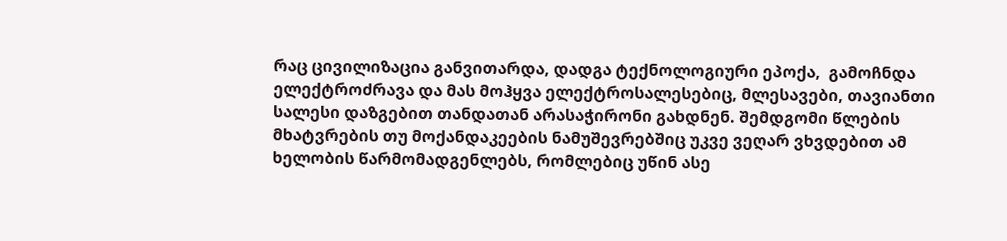რაც ცივილიზაცია განვითარდა, დადგა ტექნოლოგიური ეპოქა,  გამოჩნდა ელექტროძრავა და მას მოჰყვა ელექტროსალესებიც, მლესავები, თავიანთი სალესი დაზგებით თანდათან არასაჭირონი გახდნენ. შემდგომი წლების მხატვრების თუ მოქანდაკეების ნამუშევრებშიც უკვე ვეღარ ვხვდებით ამ ხელობის წარმომადგენლებს, რომლებიც უწინ ასე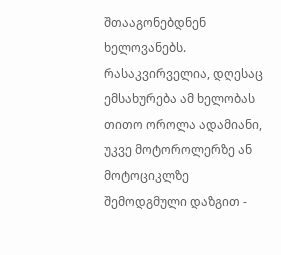შთააგონებდნენ ხელოვანებს. რასაკვირველია, დღესაც ემსახურება ამ ხელობას თითო ოროლა ადამიანი, უკვე მოტოროლერზე ან მოტოციკლზე შემოდგმული დაზგით -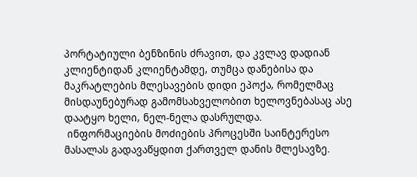პორტატიული ბენზინის ძრავით, და კვლავ დადიან კლიენტიდან კლიენტამდე, თუმცა დანებისა და მაკრატლების მლესავების დიდი ეპოქა, რომელმაც მისდაუნებურად გამომსახველობით ხელოვნებასაც ასე დაატყო ხელი, ნელ-ნელა დასრულდა.
 ინფორმაციების მოძიების პროცესში საინტერესო მასალას გადავაწყდით ქართველ დანის მლესავზე.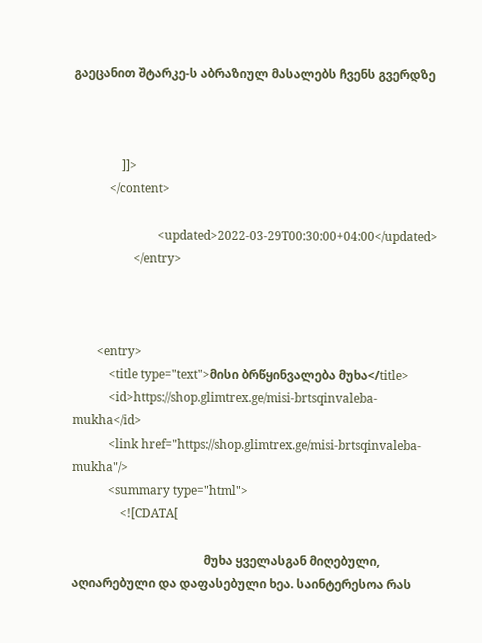გაეცანით შტარკე-ს აბრაზიულ მასალებს ჩვენს გვერდზე



                ]]>
            </content>

                            <updated>2022-03-29T00:30:00+04:00</updated>
                    </entry>



        <entry>
            <title type="text">მისი ბრწყინვალება მუხა</title>
            <id>https://shop.glimtrex.ge/misi-brtsqinvaleba-mukha</id>
            <link href="https://shop.glimtrex.ge/misi-brtsqinvaleba-mukha"/>
            <summary type="html">
                <![CDATA[

                                            მუხა ყველასგან მიღებული, აღიარებული და დაფასებული ხეა. საინტერესოა რას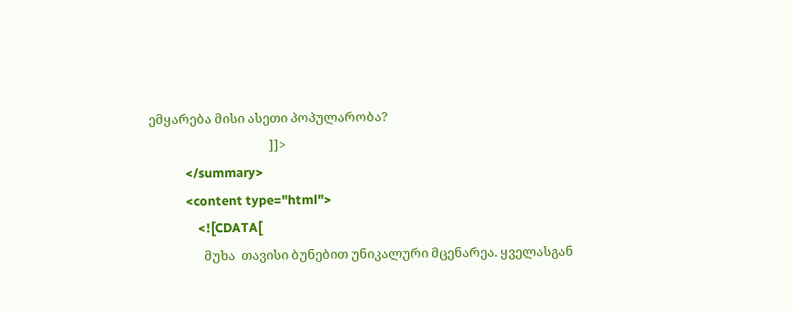ემყარება მისი ასეთი პოპულარობა?
                                        ]]>
            </summary>
            <content type="html">
                <![CDATA[
                  მუხა  თავისი ბუნებით უნიკალური მცენარეა. ყველასგან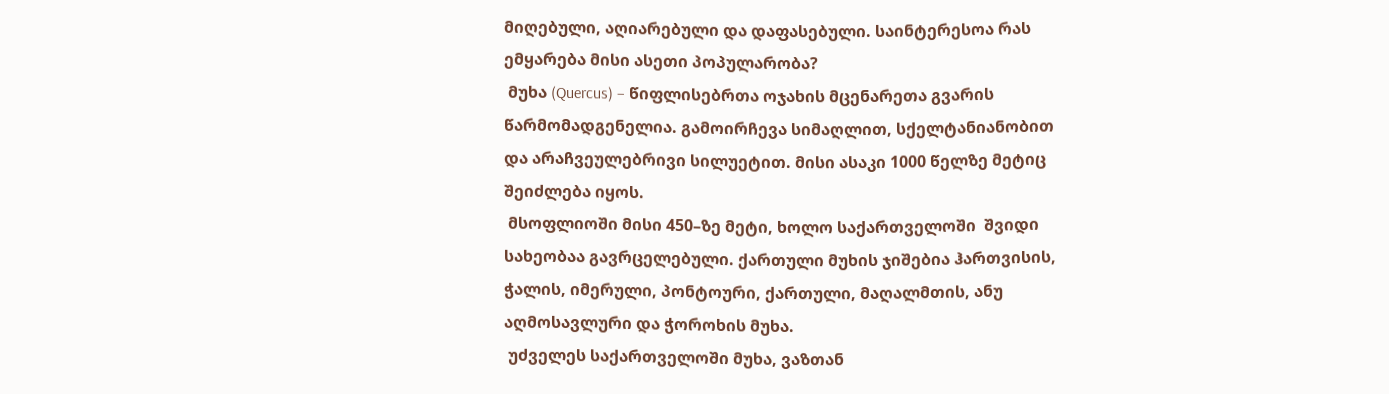მიღებული, აღიარებული და დაფასებული. საინტერესოა რას ემყარება მისი ასეთი პოპულარობა?
 მუხა (Quercus) – წიფლისებრთა ოჯახის მცენარეთა გვარის წარმომადგენელია. გამოირჩევა სიმაღლით, სქელტანიანობით და არაჩვეულებრივი სილუეტით. მისი ასაკი 1000 წელზე მეტიც შეიძლება იყოს.
 მსოფლიოში მისი 450–ზე მეტი, ხოლო საქართველოში  შვიდი სახეობაა გავრცელებული. ქართული მუხის ჯიშებია ჰართვისის, ჭალის, იმერული, პონტოური, ქართული, მაღალმთის, ანუ აღმოსავლური და ჭოროხის მუხა.
 უძველეს საქართველოში მუხა, ვაზთან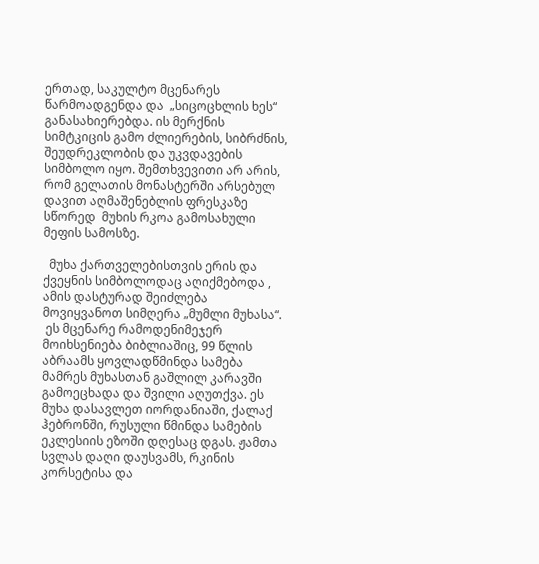ერთად, საკულტო მცენარეს წარმოადგენდა და  „სიცოცხლის ხეს“ განასახიერებდა. ის მერქნის სიმტკიცის გამო ძლიერების, სიბრძნის, შეუდრეკლობის და უკვდავების სიმბოლო იყო. შემთხვევითი არ არის, რომ გელათის მონასტერში არსებულ დავით აღმაშენებლის ფრესკაზე სწორედ  მუხის რკოა გამოსახული მეფის სამოსზე.

  მუხა ქართველებისთვის ერის და ქვეყნის სიმბოლოდაც აღიქმებოდა , ამის დასტურად შეიძლება მოვიყვანოთ სიმღერა „მუმლი მუხასა“.
 ეს მცენარე რამოდენიმეჯერ მოიხსენიება ბიბლიაშიც, 99 წლის აბრაამს ყოვლადწმინდა სამება მამრეს მუხასთან გაშლილ კარავში გამოეცხადა და შვილი აღუთქვა. ეს მუხა დასავლეთ იორდანიაში, ქალაქ ჰებრონში, რუსული წმინდა სამების ეკლესიის ეზოში დღესაც დგას. ჟამთა სვლას დაღი დაუსვამს, რკინის კორსეტისა და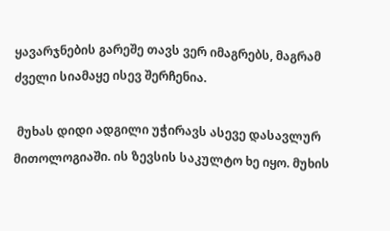ყავარჯნების გარეშე თავს ვერ იმაგრებს, მაგრამ ძველი სიამაყე ისევ შერჩენია.

 მუხას დიდი ადგილი უჭირავს ასევე დასავლურ მითოლოგიაში. ის ზევსის საკულტო ხე იყო. მუხის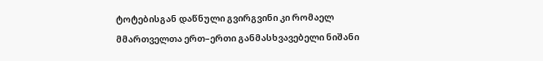ტოტებისგან დაწნული გვირგვინი კი რომაელ მმართველთა ერთ–ერთი განმასხვავებელი ნიშანი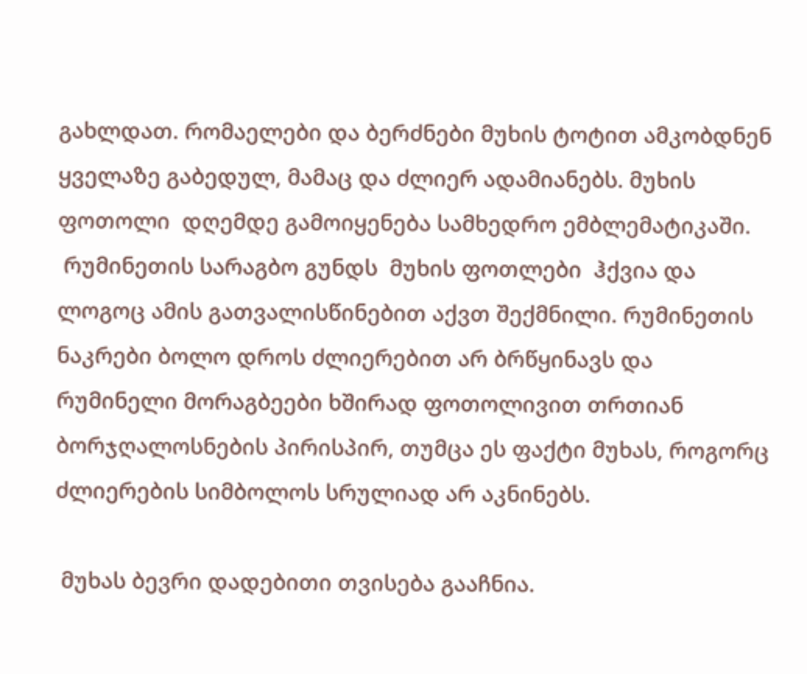გახლდათ. რომაელები და ბერძნები მუხის ტოტით ამკობდნენ ყველაზე გაბედულ, მამაც და ძლიერ ადამიანებს. მუხის ფოთოლი  დღემდე გამოიყენება სამხედრო ემბლემატიკაში.
 რუმინეთის სარაგბო გუნდს  მუხის ფოთლები  ჰქვია და ლოგოც ამის გათვალისწინებით აქვთ შექმნილი. რუმინეთის ნაკრები ბოლო დროს ძლიერებით არ ბრწყინავს და რუმინელი მორაგბეები ხშირად ფოთოლივით თრთიან ბორჯღალოსნების პირისპირ, თუმცა ეს ფაქტი მუხას, როგორც ძლიერების სიმბოლოს სრულიად არ აკნინებს.

 მუხას ბევრი დადებითი თვისება გააჩნია.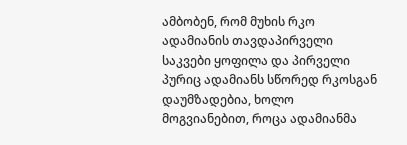ამბობენ, რომ მუხის რკო ადამიანის თავდაპირველი საკვები ყოფილა და პირველი პურიც ადამიანს სწორედ რკოსგან დაუმზადებია, ხოლო მოგვიანებით, როცა ადამიანმა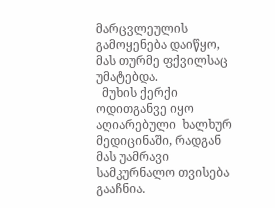მარცვლეულის გამოყენება დაიწყო, მას თურმე ფქვილსაც უმატებდა.
  მუხის ქერქი  ოდითგანვე იყო აღიარებული  ხალხურ მედიცინაში, რადგან მას უამრავი სამკურნალო თვისება გააჩნია.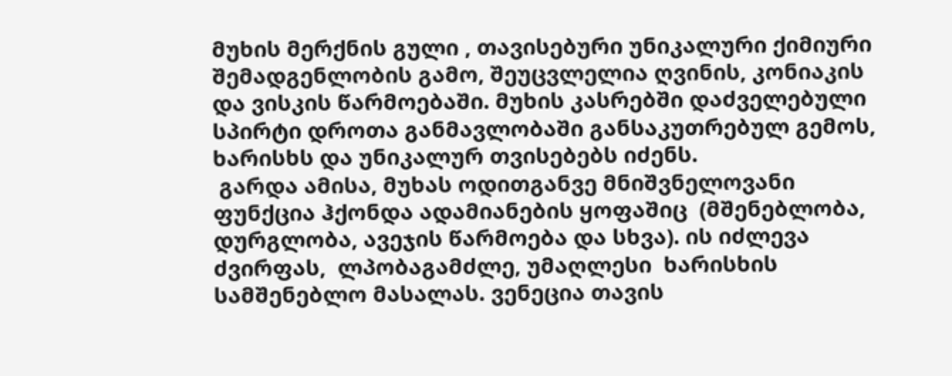მუხის მერქნის გული , თავისებური უნიკალური ქიმიური შემადგენლობის გამო, შეუცვლელია ღვინის, კონიაკის და ვისკის წარმოებაში. მუხის კასრებში დაძველებული სპირტი დროთა განმავლობაში განსაკუთრებულ გემოს, ხარისხს და უნიკალურ თვისებებს იძენს.
 გარდა ამისა, მუხას ოდითგანვე მნიშვნელოვანი ფუნქცია ჰქონდა ადამიანების ყოფაშიც  (მშენებლობა, დურგლობა, ავეჯის წარმოება და სხვა). ის იძლევა ძვირფას,  ლპობაგამძლე, უმაღლესი  ხარისხის სამშენებლო მასალას. ვენეცია თავის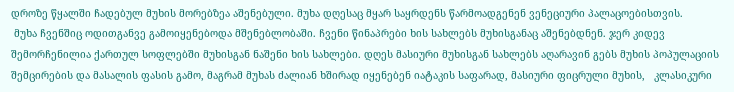დროზე წყალში ჩადებულ მუხის მორებზეა აშენებული. მუხა დღესაც მყარ საყრდენს წარმოადგენენ ვენეციური პალაცოებისთვის.
 მუხა ჩვენშიც ოდითგანვე გამოიყენებოდა მშენებლობაში. ჩვენი წინაპრები ხის სახლებს მუხისგანაც აშენებდნენ. ჯერ კიდევ შემორჩენილია ქართულ სოფლებში მუხისგან ნაშენი ხის სახლები. დღეს მასიური მუხისგან სახლებს აღარავინ გებს მუხის პოპულაციის შემცირების და მასალის ფასის გამო, მაგრამ მუხას ძალიან ხშირად იყენებენ იატაკის საფარად, მასიური ფიცრული მუხის,   კლასიკური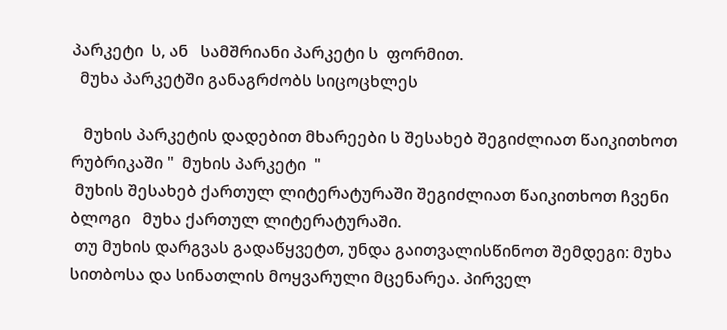პარკეტი  ს, ან   სამშრიანი პარკეტი ს  ფორმით.
  მუხა პარკეტში განაგრძობს სიცოცხლეს

   მუხის პარკეტის დადებით მხარეები ს შესახებ შეგიძლიათ წაიკითხოთ რუბრიკაში "  მუხის პარკეტი  "
 მუხის შესახებ ქართულ ლიტერატურაში შეგიძლიათ წაიკითხოთ ჩვენი ბლოგი   მუხა ქართულ ლიტერატურაში.
 თუ მუხის დარგვას გადაწყვეტთ, უნდა გაითვალისწინოთ შემდეგი: მუხა სითბოსა და სინათლის მოყვარული მცენარეა. პირველ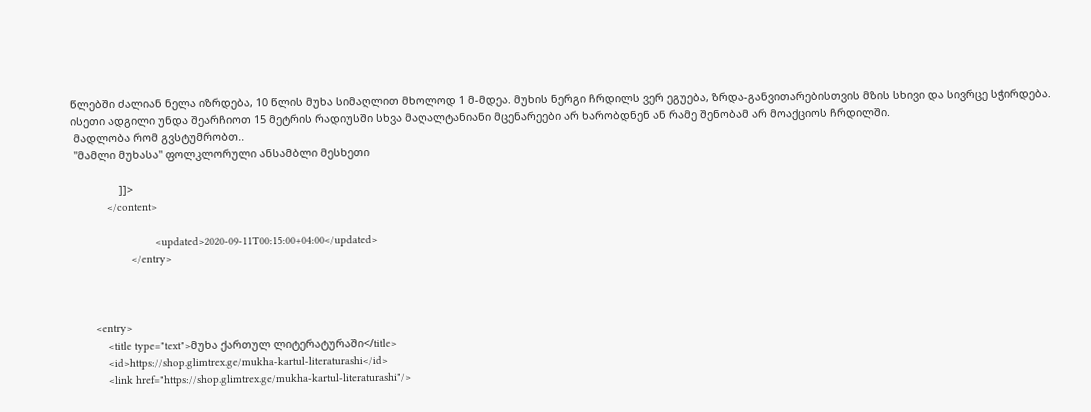წლებში ძალიან ნელა იზრდება, 10 წლის მუხა სიმაღლით მხოლოდ 1 მ-მდეა. მუხის ნერგი ჩრდილს ვერ ეგუება, ზრდა-განვითარებისთვის მზის სხივი და სივრცე სჭირდება. ისეთი ადგილი უნდა შეარჩიოთ 15 მეტრის რადიუსში სხვა მაღალტანიანი მცენარეები არ ხარობდნენ ან რამე შენობამ არ მოაქციოს ჩრდილში.
 მადლობა რომ გვსტუმრობთ..
 "მამლი მუხასა" ფოლკლორული ანსამბლი მესხეთი

                ]]>
            </content>

                            <updated>2020-09-11T00:15:00+04:00</updated>
                    </entry>



        <entry>
            <title type="text">მუხა ქართულ ლიტერატურაში</title>
            <id>https://shop.glimtrex.ge/mukha-kartul-literaturashi</id>
            <link href="https://shop.glimtrex.ge/mukha-kartul-literaturashi"/>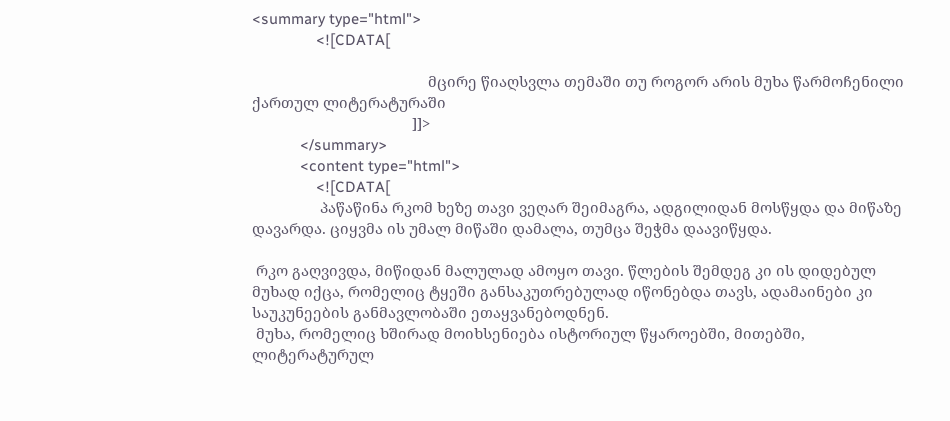<summary type="html">
                <![CDATA[

                                            მცირე წიაღსვლა თემაში თუ როგორ არის მუხა წარმოჩენილი ქართულ ლიტერატურაში
                                        ]]>
            </summary>
            <content type="html">
                <![CDATA[
                 პაწაწინა რკომ ხეზე თავი ვეღარ შეიმაგრა, ადგილიდან მოსწყდა და მიწაზე დავარდა. ციყვმა ის უმალ მიწაში დამალა, თუმცა შეჭმა დაავიწყდა.

 რკო გაღვივდა, მიწიდან მალულად ამოყო თავი. წლების შემდეგ კი ის დიდებულ მუხად იქცა, რომელიც ტყეში განსაკუთრებულად იწონებდა თავს, ადამაინები კი საუკუნეების განმავლობაში ეთაყვანებოდნენ.
 მუხა, რომელიც ხშირად მოიხსენიება ისტორიულ წყაროებში, მითებში, ლიტერატურულ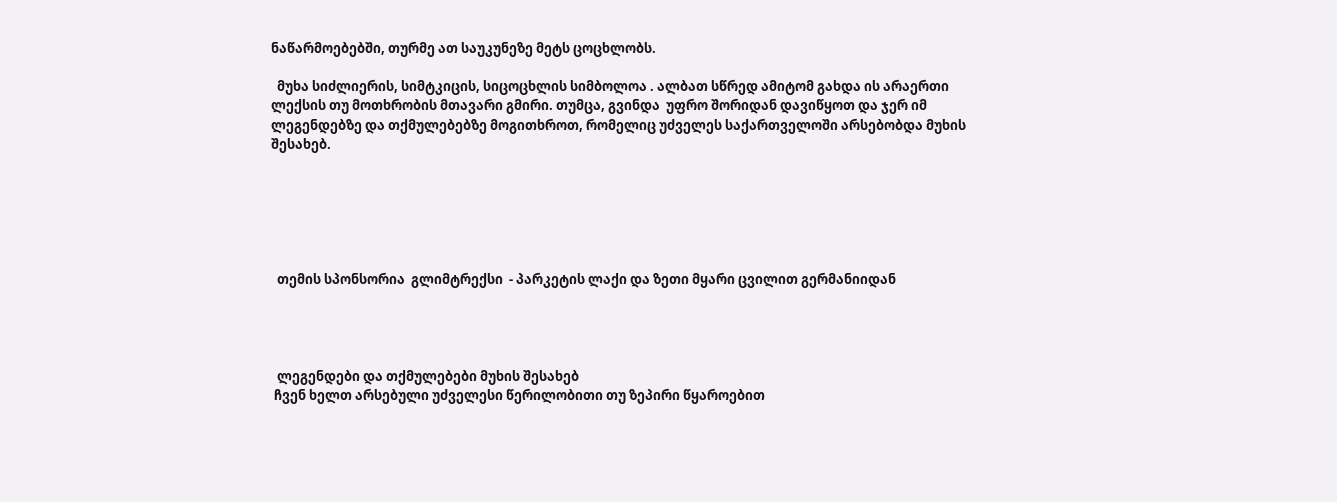ნაწარმოებებში, თურმე ათ საუკუნეზე მეტს ცოცხლობს.

  მუხა სიძლიერის, სიმტკიცის, სიცოცხლის სიმბოლოა . ალბათ სწრედ ამიტომ გახდა ის არაერთი ლექსის თუ მოთხრობის მთავარი გმირი. თუმცა, გვინდა  უფრო შორიდან დავიწყოთ და ჯერ იმ ლეგენდებზე და თქმულებებზე მოგითხროთ, რომელიც უძველეს საქართველოში არსებობდა მუხის შესახებ.






  თემის სპონსორია  გლიმტრექსი  - პარკეტის ლაქი და ზეთი მყარი ცვილით გერმანიიდან




  ლეგენდები და თქმულებები მუხის შესახებ
 ჩვენ ხელთ არსებული უძველესი წერილობითი თუ ზეპირი წყაროებით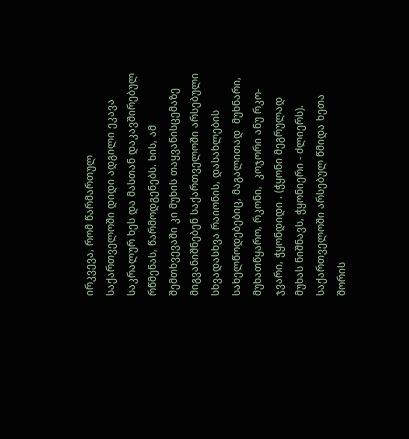ირკვევა, რომ წარმართულ საქართველოში დიდი ადგილი ეკავა საკრალურ ხეს და მასთან დაკავშირებულ რწმენას, წარმოდგენებს. ხის, ამ შემთხვევაში კი მუხის თაყვანისცემაზე მიგვანიშნებენ საქართველოში არსებული სხვადასხვა რაიონის, დასახლების სახელწოდებებიც, მაგალითად  მუხნარი, მუხათწყარო, რკონი,  კოჯორი ანუ რკო-ჯვარი, ჭყონდიდი . (ჭყონი მეგრულად მუხას ნიშნავს, ჭყონიერი - ძლიერს). საქართველოში არსებულ წმიდა ხეთა შორის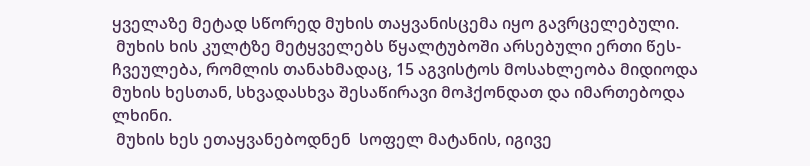ყველაზე მეტად სწორედ მუხის თაყვანისცემა იყო გავრცელებული.
 მუხის ხის კულტზე მეტყველებს წყალტუბოში არსებული ერთი წეს-ჩვეულება, რომლის თანახმადაც, 15 აგვისტოს მოსახლეობა მიდიოდა  მუხის ხესთან, სხვადასხვა შესაწირავი მოჰქონდათ და იმართებოდა ლხინი.
 მუხის ხეს ეთაყვანებოდნენ  სოფელ მატანის, იგივე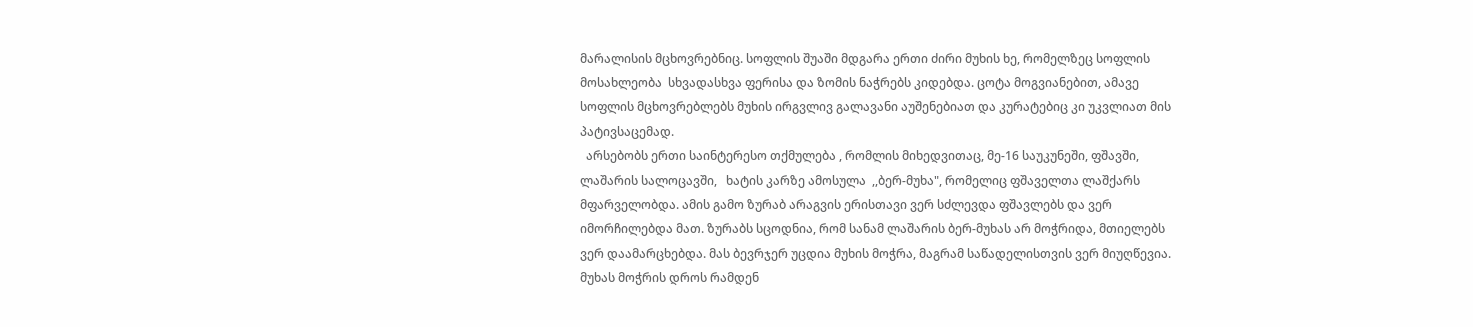მარალისის მცხოვრებნიც. სოფლის შუაში მდგარა ერთი ძირი მუხის ხე, რომელზეც სოფლის მოსახლეობა  სხვადასხვა ფერისა და ზომის ნაჭრებს კიდებდა. ცოტა მოგვიანებით, ამავე სოფლის მცხოვრებლებს მუხის ირგვლივ გალავანი აუშენებიათ და კურატებიც კი უკვლიათ მის პატივსაცემად.
  არსებობს ერთი საინტერესო თქმულება , რომლის მიხედვითაც, მე-16 საუკუნეში, ფშავში, ლაშარის სალოცავში,   ხატის კარზე ამოსულა  ,,ბერ-მუხა", რომელიც ფშაველთა ლაშქარს მფარველობდა. ამის გამო ზურაბ არაგვის ერისთავი ვერ სძლევდა ფშავლებს და ვერ იმორჩილებდა მათ. ზურაბს სცოდნია, რომ სანამ ლაშარის ბერ-მუხას არ მოჭრიდა, მთიელებს ვერ დაამარცხებდა. მას ბევრჯერ უცდია მუხის მოჭრა, მაგრამ საწადელისთვის ვერ მიუღწევია. მუხას მოჭრის დროს რამდენ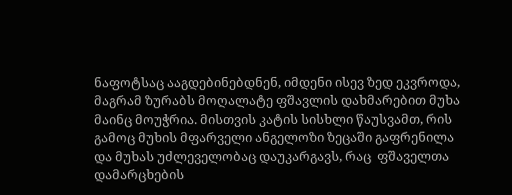ნაფოტსაც ააგდებინებდნენ, იმდენი ისევ ზედ ეკვროდა, მაგრამ ზურაბს მოღალატე ფშავლის დახმარებით მუხა მაინც მოუჭრია. მისთვის კატის სისხლი წაუსვამთ, რის გამოც მუხის მფარველი ანგელოზი ზეცაში გაფრენილა და მუხას უძლეველობაც დაუკარგავს, რაც  ფშაველთა დამარცხების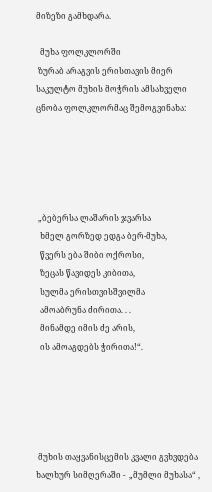მიზეზი გამხდარა.

  მუხა ფოლკლორში
 ზურაბ არაგვის ერისთავის მიერ საკულტო მუხის მოჭრის ამსახველი ცნობა ფოლკლორმაც შემოგვინახა:





 „ბებერსა ლაშარის ჯვარსა
  ხმელ გორზედ ედგა ბერ-მუხა,
  წვერს ება შიბი ოქროსი,
  ზეცას წავიდეს კიბითა,
  სულმა ერისთვისშვილმა
  ამოაბრუნა ძირითა. . .
  მინამდე იმის ძე არის,
  ის ამოაგდებს ჭირითა!“.





 მუხის თაყვანისცემის კვალი გვხვდება ხალხურ სიმღერაში -  „მუმლი მუხასა“ ,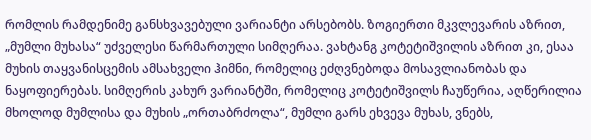რომლის რამდენიმე განსხვავებული ვარიანტი არსებობს. ზოგიერთი მკვლევარის აზრით, „მუმლი მუხასა“ უძველესი წარმართული სიმღერაა. ვახტანგ კოტეტიშვილის აზრით კი, ესაა მუხის თაყვანისცემის ამსახველი ჰიმნი, რომელიც ეძღვნებოდა მოსავლიანობას და ნაყოფიერებას. სიმღერის კახურ ვარიანტში, რომელიც კოტეტიშვილს ჩაუწერია, აღწერილია მხოლოდ მუმლისა და მუხის „ორთაბრძოლა“, მუმლი გარს ეხვევა მუხას, ვნებს,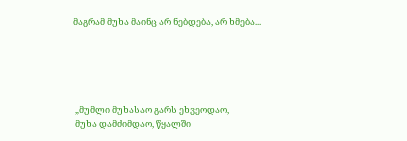მაგრამ მუხა მაინც არ ნებდება, არ ხმება...





 „მუმლი მუხასაო გარს ეხვეოდაო,
 მუხა დამძიმდაო, წყალში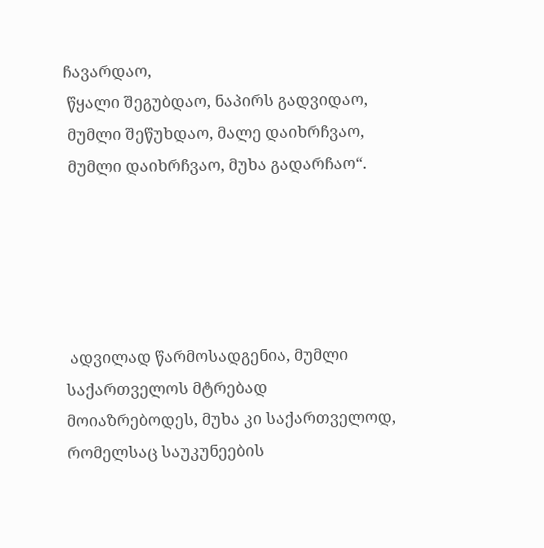ჩავარდაო,
 წყალი შეგუბდაო, ნაპირს გადვიდაო,
 მუმლი შეწუხდაო, მალე დაიხრჩვაო,
 მუმლი დაიხრჩვაო, მუხა გადარჩაო“.





 ადვილად წარმოსადგენია, მუმლი საქართველოს მტრებად  მოიაზრებოდეს, მუხა კი საქართველოდ, რომელსაც საუკუნეების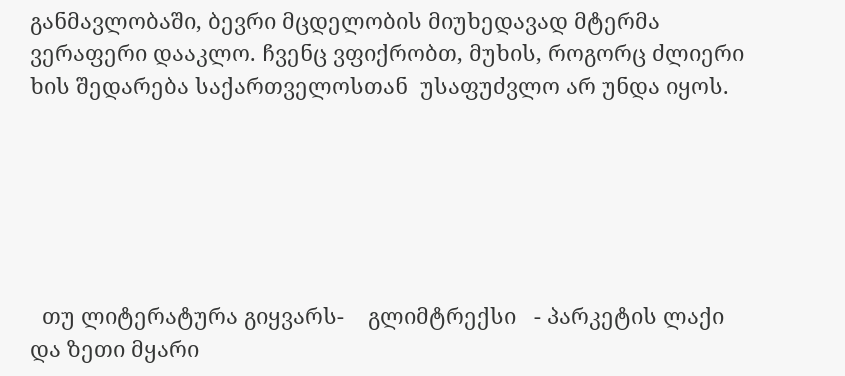განმავლობაში, ბევრი მცდელობის მიუხედავად მტერმა ვერაფერი დააკლო. ჩვენც ვფიქრობთ, მუხის, როგორც ძლიერი ხის შედარება საქართველოსთან  უსაფუძვლო არ უნდა იყოს.






  თუ ლიტერატურა გიყვარს-    გლიმტრექსი   - პარკეტის ლაქი და ზეთი მყარი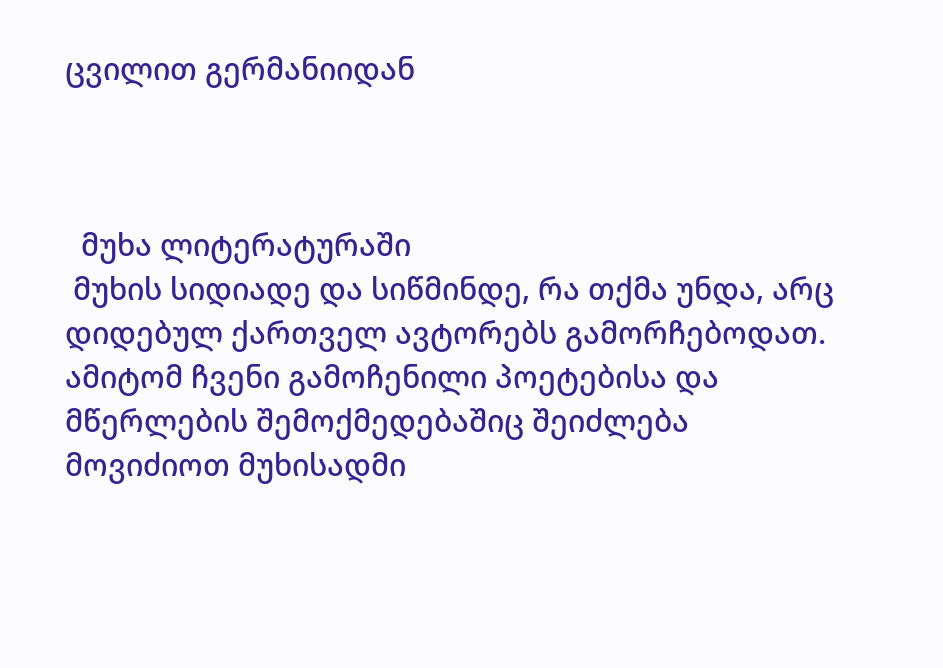ცვილით გერმანიიდან



  მუხა ლიტერატურაში
 მუხის სიდიადე და სიწმინდე, რა თქმა უნდა, არც დიდებულ ქართველ ავტორებს გამორჩებოდათ. ამიტომ ჩვენი გამოჩენილი პოეტებისა და მწერლების შემოქმედებაშიც შეიძლება მოვიძიოთ მუხისადმი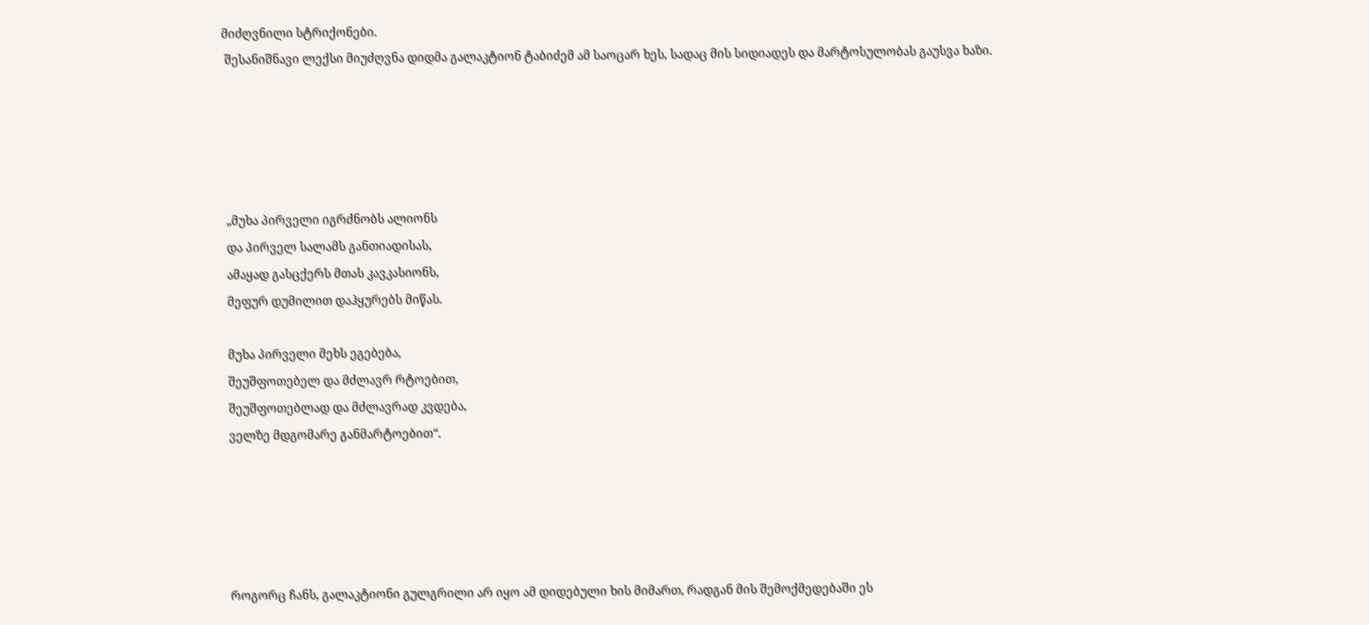მიძღვნილი სტრიქონები.
 შესანიშნავი ლექსი მიუძღვნა დიდმა გალაკტიონ ტაბიძემ ამ საოცარ ხეს, სადაც მის სიდიადეს და მარტოსულობას გაუსვა ხაზი.





 „მუხა პირველი იგრძნობს ალიონს
 და პირველ სალამს განთიადისას,
 ამაყად გასცქერს მთას კავკასიონს,
 მეფურ დუმილით დაჰყურებს მიწას.

 მუხა პირველი მეხს ეგებება,
 შეუშფოთებელ და მძლავრ რტოებით,
 შეუშფოთებლად და მძლავრად კვდება,
 ველზე მდგომარე განმარტოებით“.





 როგორც ჩანს, გალაკტიონი გულგრილი არ იყო ამ დიდებული ხის მიმართ, რადგან მის შემოქმედებაში ეს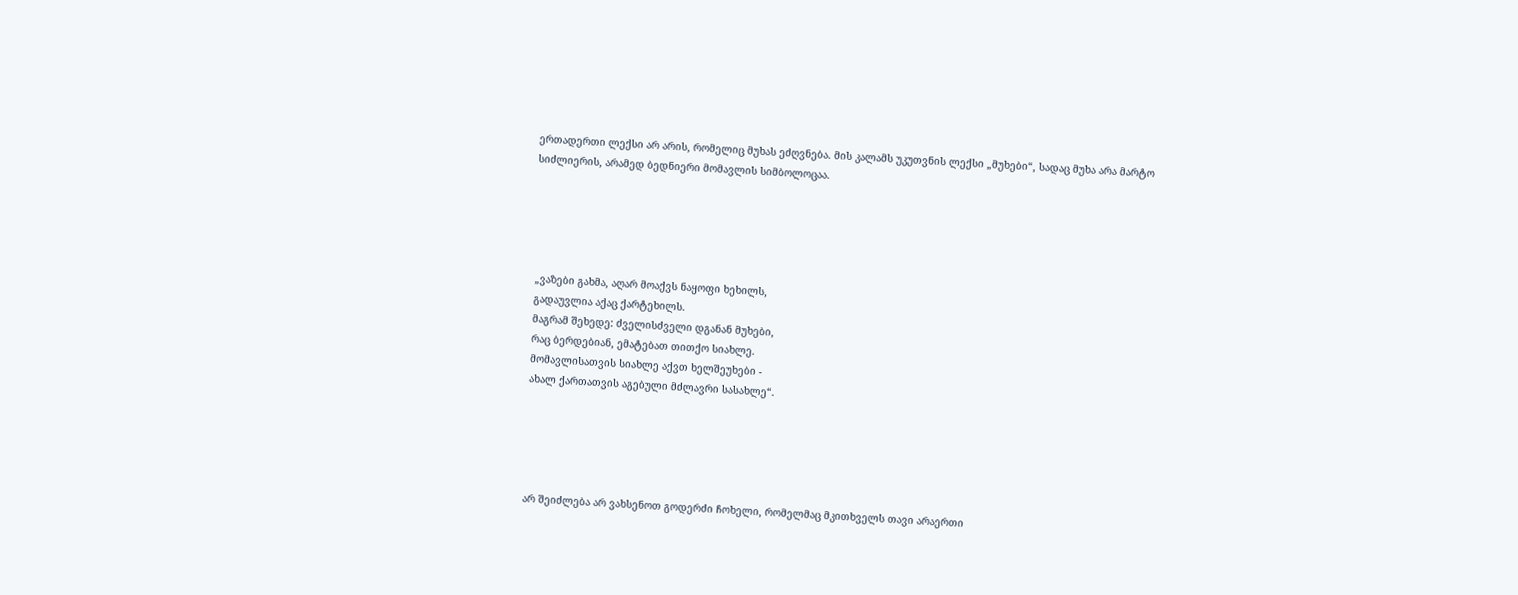ერთადერთი ლექსი არ არის, რომელიც მუხას ეძღვნება. მის კალამს უკუთვნის ლექსი „მუხები“, სადაც მუხა არა მარტო სიძლიერის, არამედ ბედნიერი მომავლის სიმბოლოცაა.





 „ვაზები გახმა, აღარ მოაქვს ნაყოფი ხეხილს,
 გადაუვლია აქაც ქარტეხილს.
 მაგრამ შეხედე: ძველისძველი დგანან მუხები,
 რაც ბერდებიან, ემატებათ თითქო სიახლე.
 მომავლისათვის სიახლე აქვთ ხელშეუხები -
 ახალ ქართათვის აგებული მძლავრი სასახლე“.





 არ შეიძლება არ ვახსენოთ გოდერძი ჩოხელი, რომელმაც მკითხველს თავი არაერთი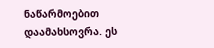ნაწარმოებით დაამახსოვრა. ეს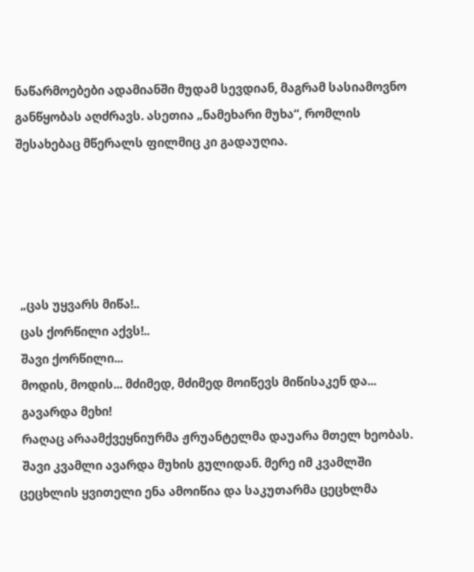ნაწარმოებები ადამიანში მუდამ სევდიან, მაგრამ სასიამოვნო განწყობას აღძრავს. ასეთია „ნამეხარი მუხა“, რომლის შესახებაც მწერალს ფილმიც კი გადაუღია.





 „ცას უყვარს მიწა!..
 ცას ქორწილი აქვს!..
 შავი ქორწილი...
 მოდის, მოდის... მძიმედ, მძიმედ მოიწევს მიწისაკენ და...
 გავარდა მეხი!
 რაღაც არაამქვეყნიურმა ჟრუანტელმა დაუარა მთელ ხეობას.
 შავი კვამლი ავარდა მუხის გულიდან. მერე იმ კვამლში ცეცხლის ყვითელი ენა ამოიწია და საკუთარმა ცეცხლმა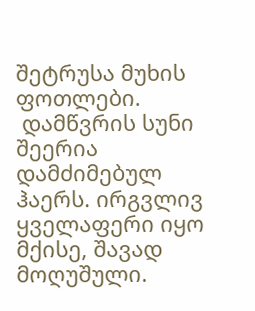შეტრუსა მუხის ფოთლები.
 დამწვრის სუნი შეერია დამძიმებულ ჰაერს. ირგვლივ ყველაფერი იყო მქისე, შავად მოღუშული.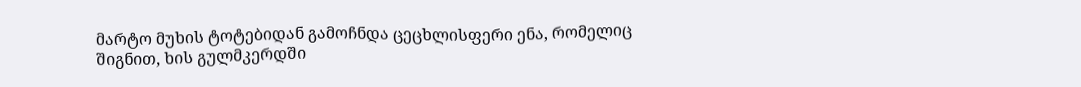მარტო მუხის ტოტებიდან გამოჩნდა ცეცხლისფერი ენა, რომელიც შიგნით, ხის გულმკერდში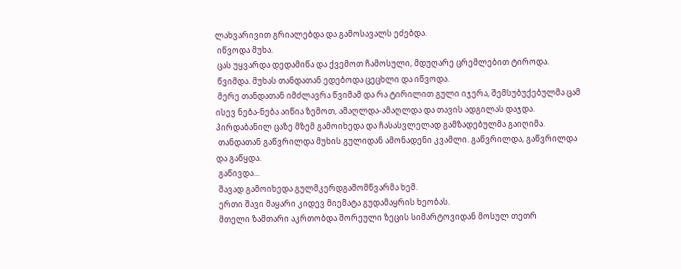ლახვარივით გრიალებდა და გამოსავალს ეძებდა.
 იწვოდა მუხა.
 ცას უყვარდა დედამიწა და ქვემოთ ჩამოსული, მდუღარე ცრემლებით ტიროდა.
 წვიმდა. მუხას თანდათან ედებოდა ცეცხლი და იწვოდა.
 მერე თანდათან იმძლავრა წვიმამ და რა ტირილით გული იჯერა, შემსუბუქებულმა ცამ ისევ ნება-ნება აიწია ზემოთ, ამაღლდა-ამაღლდა და თავის ადგილას დაჯდა. პირდაბანილ ცაზე მზემ გამოიხედა და ჩასასვლელად გამზადებულმა გაიღიმა.
 თანდათან გაწვრილდა მუხის გულიდან ამონადენი კვამლი. გაწვრილდა, გაწვრილდა და გაწყდა.
 გაწივდა...
 შავად გამოიხედა გულმკერდგამომწვარმა ხემ.
 ერთი შავი მაყარი კიდევ მიემატა გუდამაყრის ხეობას.
 მთელი ზამთარი აკრთობდა შორეული ზეცის სიმარტოვიდან მოსულ თეთრ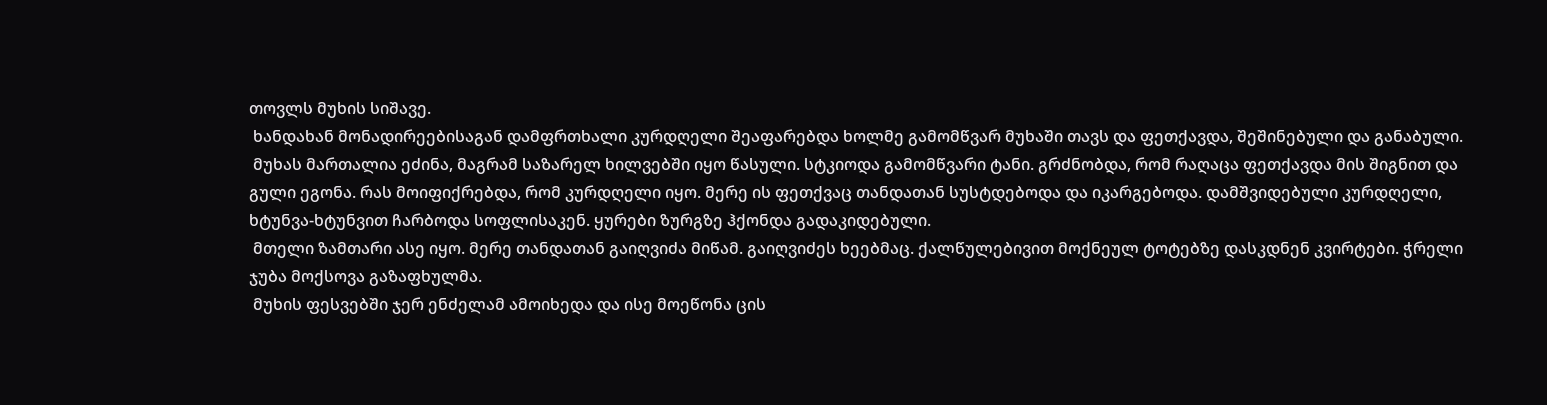თოვლს მუხის სიშავე.
 ხანდახან მონადირეებისაგან დამფრთხალი კურდღელი შეაფარებდა ხოლმე გამომწვარ მუხაში თავს და ფეთქავდა, შეშინებული და განაბული.
 მუხას მართალია ეძინა, მაგრამ საზარელ ხილვებში იყო წასული. სტკიოდა გამომწვარი ტანი. გრძნობდა, რომ რაღაცა ფეთქავდა მის შიგნით და გული ეგონა. რას მოიფიქრებდა, რომ კურდღელი იყო. მერე ის ფეთქვაც თანდათან სუსტდებოდა და იკარგებოდა. დამშვიდებული კურდღელი, ხტუნვა-ხტუნვით ჩარბოდა სოფლისაკენ. ყურები ზურგზე ჰქონდა გადაკიდებული.
 მთელი ზამთარი ასე იყო. მერე თანდათან გაიღვიძა მიწამ. გაიღვიძეს ხეებმაც. ქალწულებივით მოქნეულ ტოტებზე დასკდნენ კვირტები. ჭრელი ჯუბა მოქსოვა გაზაფხულმა.
 მუხის ფესვებში ჯერ ენძელამ ამოიხედა და ისე მოეწონა ცის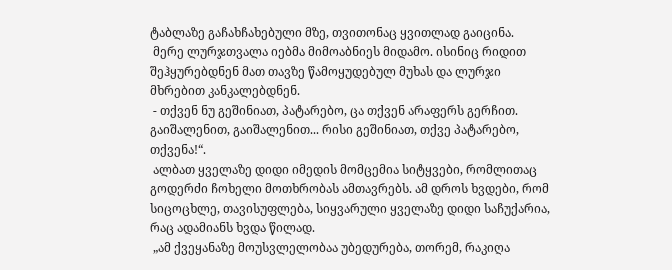ტაბლაზე გაჩახჩახებული მზე, თვითონაც ყვითლად გაიცინა.
 მერე ლურჯთვალა იებმა მიმოაბნიეს მიდამო. ისინიც რიდით შეჰყურებდნენ მათ თავზე წამოყუდებულ მუხას და ლურჯი მხრებით კანკალებდნენ.
 - თქვენ ნუ გეშინიათ, პატარებო, ცა თქვენ არაფერს გერჩით. გაიშალენით, გაიშალენით... რისი გეშინიათ, თქვე პატარებო, თქვენა!“.
 ალბათ ყველაზე დიდი იმედის მომცემია სიტყვები, რომლითაც გოდერძი ჩოხელი მოთხრობას ამთავრებს. ამ დროს ხვდები, რომ სიცოცხლე, თავისუფლება, სიყვარული ყველაზე დიდი საჩუქარია, რაც ადამიანს ხვდა წილად.
 „ამ ქვეყანაზე მოუსვლელობაა უბედურება, თორემ, რაკიღა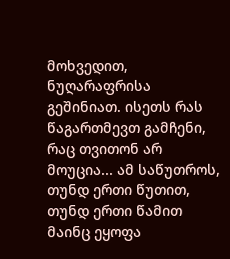მოხვედით, ნუღარაფრისა გეშინიათ. ისეთს რას წაგართმევთ გამჩენი, რაც თვითონ არ მოუცია... ამ საწუთროს, თუნდ ერთი წუთით, თუნდ ერთი წამით მაინც ეყოფა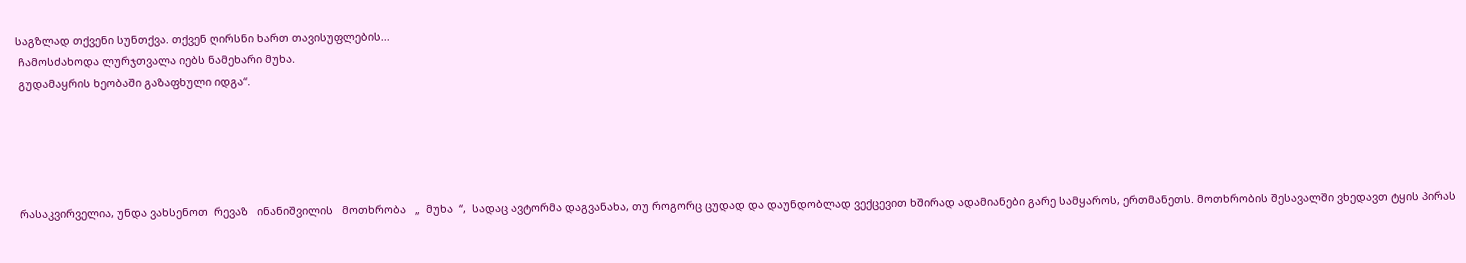საგზლად თქვენი სუნთქვა. თქვენ ღირსნი ხართ თავისუფლების...
 ჩამოსძახოდა ლურჯთვალა იებს ნამეხარი მუხა.
 გუდამაყრის ხეობაში გაზაფხული იდგა“.





 რასაკვირველია, უნდა ვახსენოთ  რევაზ   ინანიშვილის   მოთხრობა   „  მუხა  “,  სადაც ავტორმა დაგვანახა, თუ როგორც ცუდად და დაუნდობლად ვექცევით ხშირად ადამიანები გარე სამყაროს, ერთმანეთს. მოთხრობის შესავალში ვხედავთ ტყის პირას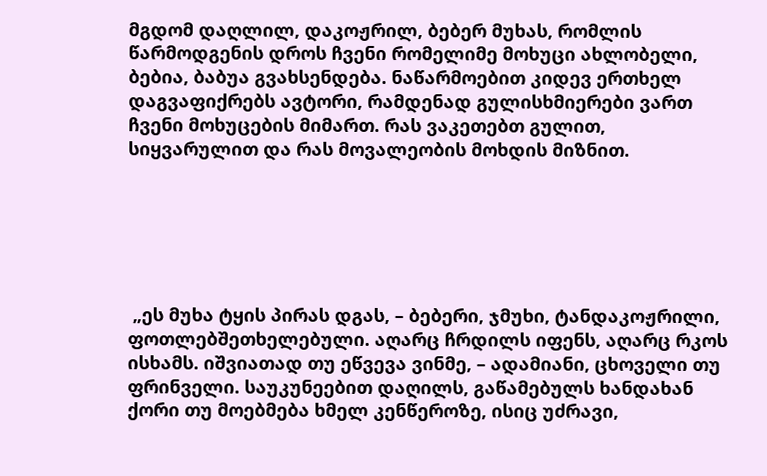მგდომ დაღლილ, დაკოჟრილ, ბებერ მუხას, რომლის წარმოდგენის დროს ჩვენი რომელიმე მოხუცი ახლობელი, ბებია, ბაბუა გვახსენდება. ნაწარმოებით კიდევ ერთხელ დაგვაფიქრებს ავტორი, რამდენად გულისხმიერები ვართ ჩვენი მოხუცების მიმართ. რას ვაკეთებთ გულით, სიყვარულით და რას მოვალეობის მოხდის მიზნით.






 „ეს მუხა ტყის პირას დგას, – ბებერი, ჯმუხი, ტანდაკოჟრილი, ფოთლებშეთხელებული. აღარც ჩრდილს იფენს, აღარც რკოს ისხამს. იშვიათად თუ ეწვევა ვინმე, – ადამიანი, ცხოველი თუ ფრინველი. საუკუნეებით დაღილს, გაწამებულს ხანდახან ქორი თუ მოებმება ხმელ კენწეროზე, ისიც უძრავი,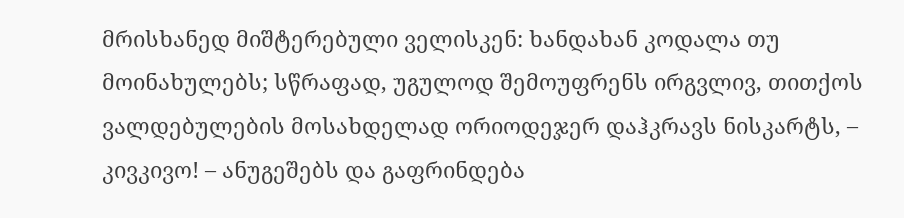მრისხანედ მიშტერებული ველისკენ: ხანდახან კოდალა თუ მოინახულებს; სწრაფად, უგულოდ შემოუფრენს ირგვლივ, თითქოს ვალდებულების მოსახდელად ორიოდეჯერ დაჰკრავს ნისკარტს, – კივკივო! – ანუგეშებს და გაფრინდება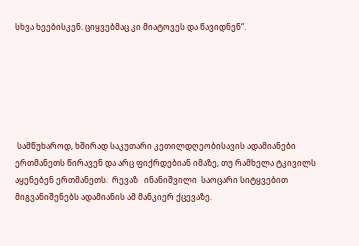სხვა ხეებისკენ. ციყვებმაც კი მიატოვეს და წავიდნენ“.






 სამწუხაროდ, ხშირად საკუთარი კეთილდღეობისავის ადამიანები ერთმანეთს წირავენ და არც ფიქრდებიან იმაზე, თუ რამხელა ტკივილს აყენებენ ერთმანეთს.  რევაზ   ინანიშვილი  საოცარი სიტყვებით მიგვანიშენებს ადამიანის ამ მანკიერ ქცევაზე.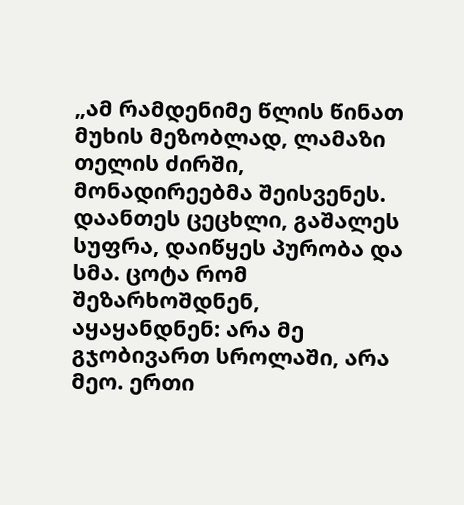„ამ რამდენიმე წლის წინათ მუხის მეზობლად, ლამაზი თელის ძირში, მონადირეებმა შეისვენეს. დაანთეს ცეცხლი, გაშალეს სუფრა, დაიწყეს პურობა და სმა. ცოტა რომ შეზარხოშდნენ, აყაყანდნენ: არა მე გჯობივართ სროლაში, არა მეო. ერთი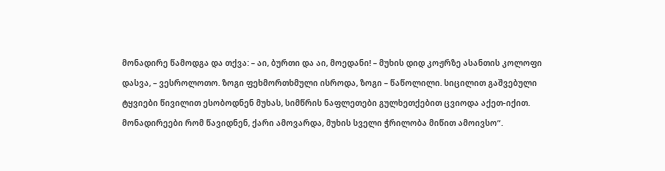მონადირე წამოდგა და თქვა: – აი, ბურთი და აი, მოედანი! – მუხის დიდ კოჟრზე ასანთის კოლოფი დასვა, – ვესროლოთო. ზოგი ფეხმორთხმული ისროდა, ზოგი – წაწოლილი. სიცილით გაშვებული ტყვიები წივილით ესობოდნენ მუხას, სიმწრის ნაფლეთები გულხეთქებით ცვიოდა აქეთ-იქით. მონადირეები რომ წავიდნენ, ქარი ამოვარდა, მუხის სველი ჭრილობა მიწით ამოივსო“.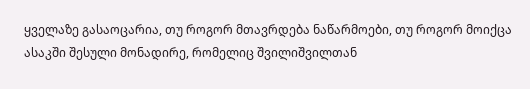ყველაზე გასაოცარია, თუ როგორ მთავრდება ნაწარმოები, თუ როგორ მოიქცა ასაკში შესული მონადირე, რომელიც შვილიშვილთან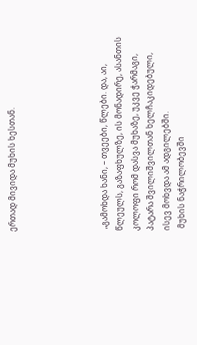ერთად მივიდა მუხის ხესთან.





 „გამოხდა ხანი, – თვეები, წლები. და, აი, წლეულს, გაზაფხულზე, ის მონადირე, ასანთის კოლოფი რომ დასვა მუხაზე, უკვე ჭარმაგი, პატარა შვილიშვილთან ხელჩაკიდებული, ისევ მოხვდა ამ ადგილებში.
 მუხის ნაჭრილობევში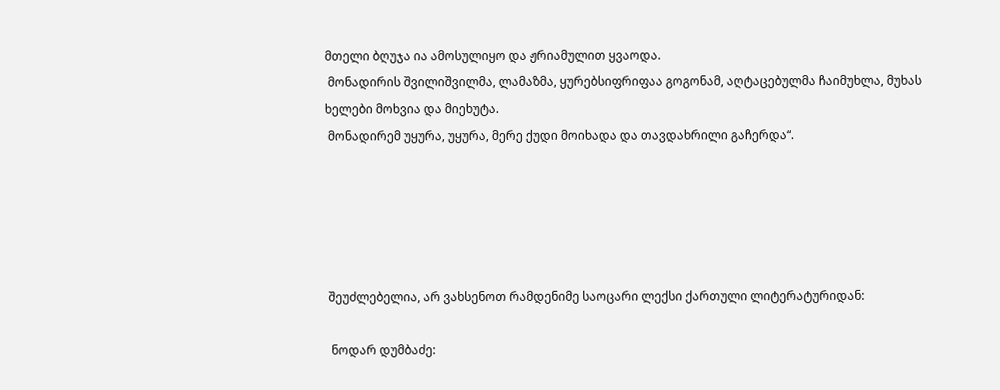მთელი ბღუჯა ია ამოსულიყო და ჟრიამულით ყვაოდა.
 მონადირის შვილიშვილმა, ლამაზმა, ყურებსიფრიფაა გოგონამ, აღტაცებულმა ჩაიმუხლა, მუხას ხელები მოხვია და მიეხუტა.
 მონადირემ უყურა, უყურა, მერე ქუდი მოიხადა და თავდახრილი გაჩერდა“.





 შეუძლებელია, არ ვახსენოთ რამდენიმე საოცარი ლექსი ქართული ლიტერატურიდან:

  ნოდარ დუმბაძე: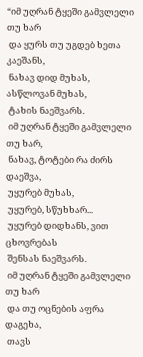“იმ უღრან ტყეში გამვლელი თუ ხარ
 და ყურს თუ უგდებ ხეთა კაეშანს,
 ნახავ დიდ მუხას, ასწლოვან მუხას,
 ტახის ნაეშვარს.
 იმ უღრან ტყეში გამვლელი თუ ხარ,
 ნახავ, ტოტები რა ძირს დაეშვა,
 უყურებ მუხას,
 უყურებ, სწუხხარ...
 უყურებ დიდხანს, ვით ცხოვრებას
 შენსას ნაეშვარს.
 იმ უღრან ტყეში გამვლელი თუ ხარ
 და თუ ოცნების აფრა დაგეხა,
 თავს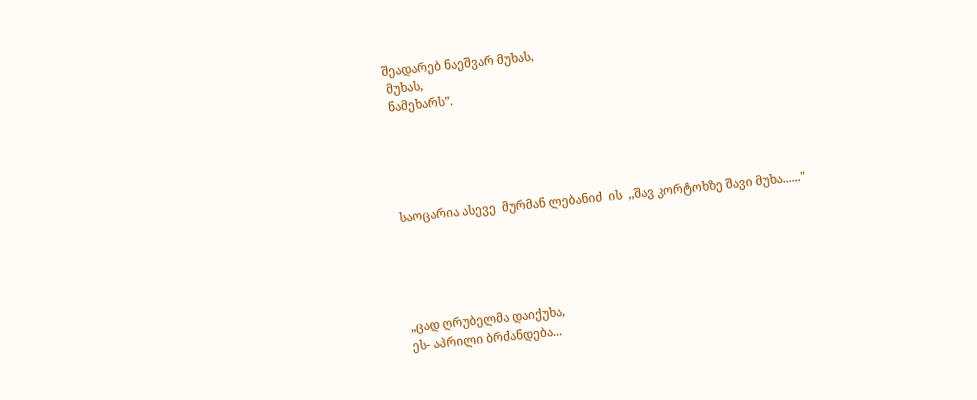შეადარებ ნაეშვარ მუხას,
 მუხას,
 ნამეხარს”.





 საოცარია ასევე  მურმან ლებანიძ  ის  ,,შავ კორტოხზე შავი მუხა......"





 „ცად ღრუბელმა დაიქუხა,
 ეს- აპრილი ბრძანდება...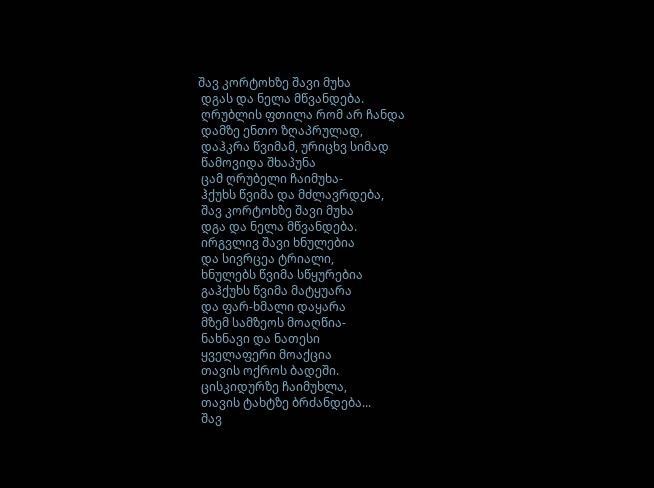შავ კორტოხზე შავი მუხა
 დგას და ნელა მწვანდება.
 ღრუბლის ფთილა რომ არ ჩანდა
 დამზე ენთო ზღაპრულად,
 დაჰკრა წვიმამ, ურიცხვ სიმად
 წამოვიდა შხაპუნა
 ცამ ღრუბელი ჩაიმუხა-
 ჰქუხს წვიმა და მძლავრდება,
 შავ კორტოხზე შავი მუხა
 დგა და ნელა მწვანდება.
 ირგვლივ შავი ხნულებია
 და სივრცეა ტრიალი,
 ხნულებს წვიმა სწყურებია
 გაჰქუხს წვიმა მატყუარა
 და ფარ-ხმალი დაყარა
 მზემ სამზეოს მოაღწია-
 ნახნავი და ნათესი
 ყველაფერი მოაქცია
 თავის ოქროს ბადეში.
 ცისკიდურზე ჩაიმუხლა,
 თავის ტახტზე ბრძანდება...
 შავ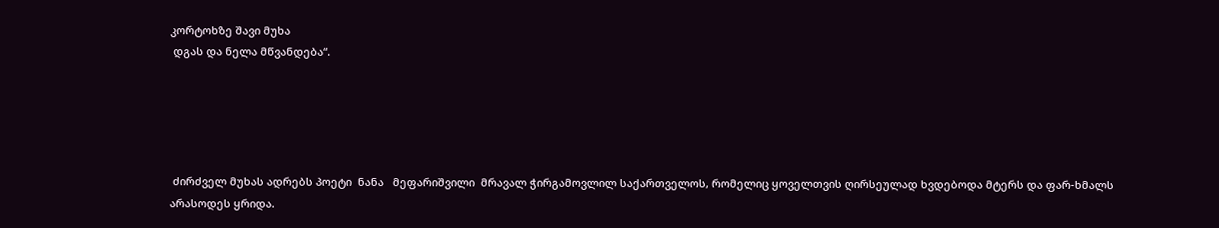კორტოხზე შავი მუხა
 დგას და ნელა მწვანდება“.





 ძირძველ მუხას ადრებს პოეტი  ნანა   მეფარიშვილი  მრავალ ჭირგამოვლილ საქართველოს, რომელიც ყოველთვის ღირსეულად ხვდებოდა მტერს და ფარ-ხმალს არასოდეს ყრიდა.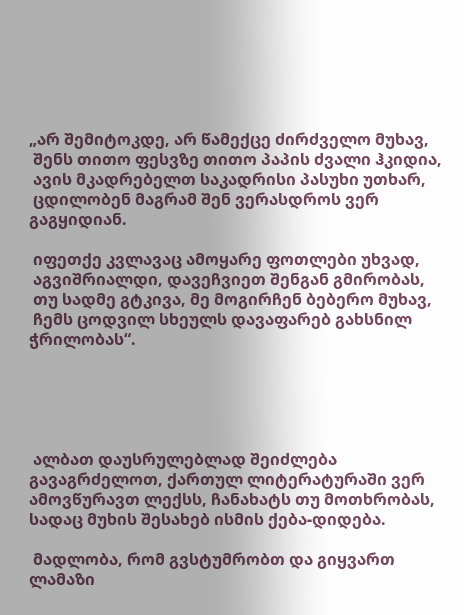„არ შემიტოკდე, არ წამექცე ძირძველო მუხავ,
 შენს თითო ფესვზე თითო პაპის ძვალი ჰკიდია,
 ავის მკადრებელთ საკადრისი პასუხი უთხარ,
 ცდილობენ მაგრამ შენ ვერასდროს ვერ გაგყიდიან.

 იფეთქე კვლავაც ამოყარე ფოთლები უხვად,
 აგვიშრიალდი, დავეჩვიეთ შენგან გმირობას,
 თუ სადმე გტკივა, მე მოგირჩენ ბებერო მუხავ,
 ჩემს ცოდვილ სხეულს დავაფარებ გახსნილ ჭრილობას“.





 ალბათ დაუსრულებლად შეიძლება გავაგრძელოთ, ქართულ ლიტერატურაში ვერ ამოვწურავთ ლექსს, ჩანახატს თუ მოთხრობას, სადაც მუხის შესახებ ისმის ქება-დიდება.

 მადლობა, რომ გვსტუმრობთ და გიყვართ ლამაზი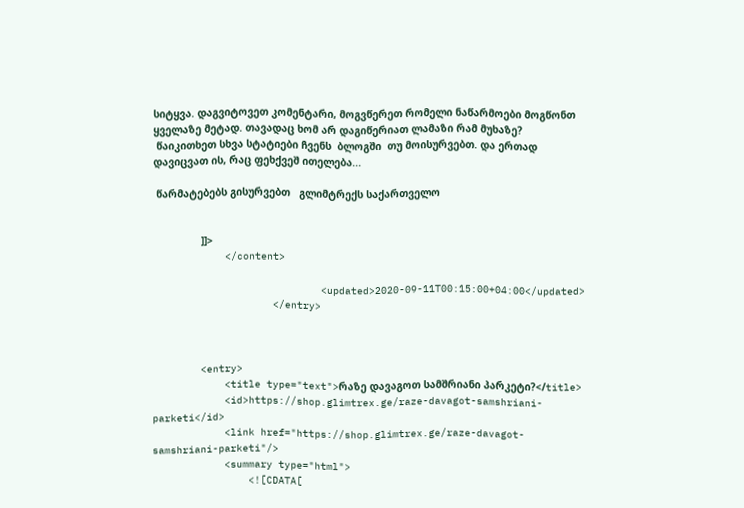სიტყვა. დაგვიტოვეთ კომენტარი, მოგვწერეთ რომელი ნაწარმოები მოგწონთ ყველაზე მეტად. თავადაც ხომ არ დაგიწერიათ ლამაზი რამ მუხაზე?
 წაიკითხეთ სხვა სტატიები ჩვენს  ბლოგში  თუ მოისურვებთ. და ერთად დავიცვათ ის, რაც ფეხქვეშ ითელება...

 წარმატებებს გისურვებთ   გლიმტრექს საქართველო


                ]]>
            </content>

                            <updated>2020-09-11T00:15:00+04:00</updated>
                    </entry>



        <entry>
            <title type="text">რაზე დავაგოთ სამშრიანი პარკეტი?</title>
            <id>https://shop.glimtrex.ge/raze-davagot-samshriani-parketi</id>
            <link href="https://shop.glimtrex.ge/raze-davagot-samshriani-parketi"/>
            <summary type="html">
                <![CDATA[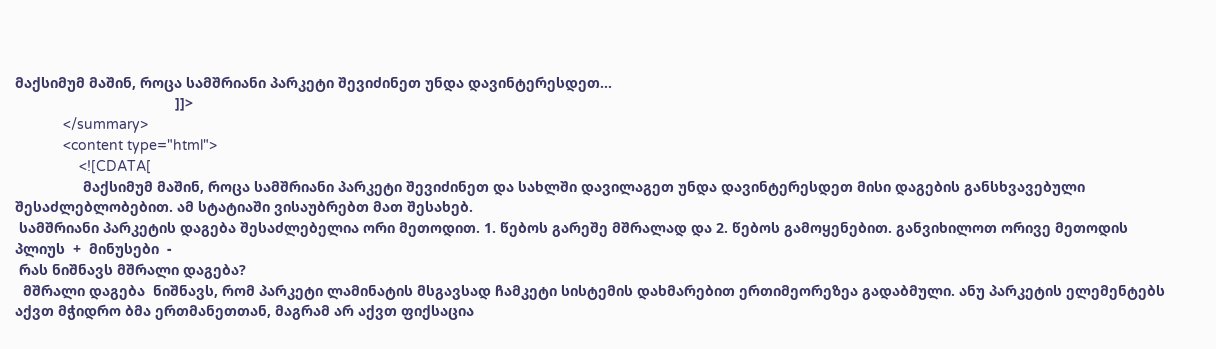მაქსიმუმ მაშინ, როცა სამშრიანი პარკეტი შევიძინეთ უნდა დავინტერესდეთ...
                                        ]]>
            </summary>
            <content type="html">
                <![CDATA[
                 მაქსიმუმ მაშინ, როცა სამშრიანი პარკეტი შევიძინეთ და სახლში დავილაგეთ უნდა დავინტერესდეთ მისი დაგების განსხვავებული შესაძლებლობებით. ამ სტატიაში ვისაუბრებთ მათ შესახებ.
 სამშრიანი პარკეტის დაგება შესაძლებელია ორი მეთოდით. 1. წებოს გარეშე მშრალად და 2. წებოს გამოყენებით. განვიხილოთ ორივე მეთოდის პლიუს  +  მინუსები  -
 რას ნიშნავს მშრალი დაგება?
  მშრალი დაგება  ნიშნავს, რომ პარკეტი ლამინატის მსგავსად ჩამკეტი სისტემის დახმარებით ერთიმეორეზეა გადაბმული. ანუ პარკეტის ელემენტებს აქვთ მჭიდრო ბმა ერთმანეთთან, მაგრამ არ აქვთ ფიქსაცია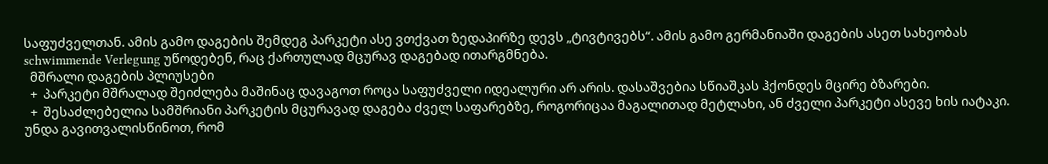საფუძველთან. ამის გამო დაგების შემდეგ პარკეტი ასე ვთქვათ ზედაპირზე დევს „ტივტივებს“. ამის გამო გერმანიაში დაგების ასეთ სახეობას schwimmende Verlegung უწოდებენ, რაც ქართულად მცურავ დაგებად ითარგმნება.
  მშრალი დაგების პლიუსები
  +  პარკეტი მშრალად შეიძლება მაშინაც დავაგოთ როცა საფუძველი იდეალური არ არის. დასაშვებია სწიაშკას ჰქონდეს მცირე ბზარები.
  +  შესაძლებელია სამშრიანი პარკეტის მცურავად დაგება ძველ საფარებზე, როგორიცაა მაგალითად მეტლახი, ან ძველი პარკეტი ასევე ხის იატაკი. უნდა გავითვალისწინოთ, რომ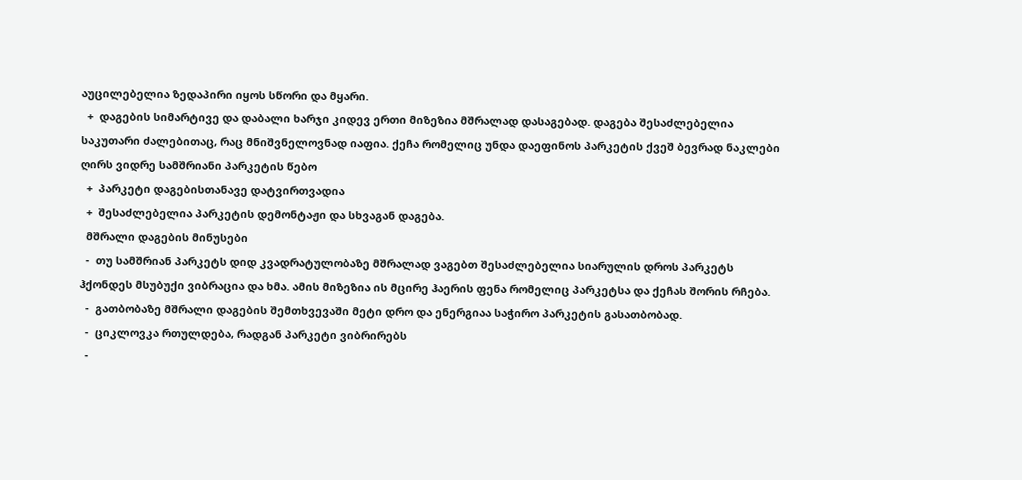აუცილებელია ზედაპირი იყოს სწორი და მყარი.
  +  დაგების სიმარტივე და დაბალი ხარჯი კიდევ ერთი მიზეზია მშრალად დასაგებად. დაგება შესაძლებელია საკუთარი ძალებითაც, რაც მნიშვნელოვნად იაფია. ქეჩა რომელიც უნდა დაეფინოს პარკეტის ქვეშ ბევრად ნაკლები ღირს ვიდრე სამშრიანი პარკეტის წებო
  +  პარკეტი დაგებისთანავე დატვირთვადია
  +  შესაძლებელია პარკეტის დემონტაჟი და სხვაგან დაგება.
  მშრალი დაგების მინუსები
  -  თუ სამშრიან პარკეტს დიდ კვადრატულობაზე მშრალად ვაგებთ შესაძლებელია სიარულის დროს პარკეტს ჰქონდეს მსუბუქი ვიბრაცია და ხმა. ამის მიზეზია ის მცირე ჰაერის ფენა რომელიც პარკეტსა და ქეჩას შორის რჩება.
  -  გათბობაზე მშრალი დაგების შემთხვევაში მეტი დრო და ენერგიაა საჭირო პარკეტის გასათბობად.
  -  ციკლოვკა რთულდება, რადგან პარკეტი ვიბრირებს
  -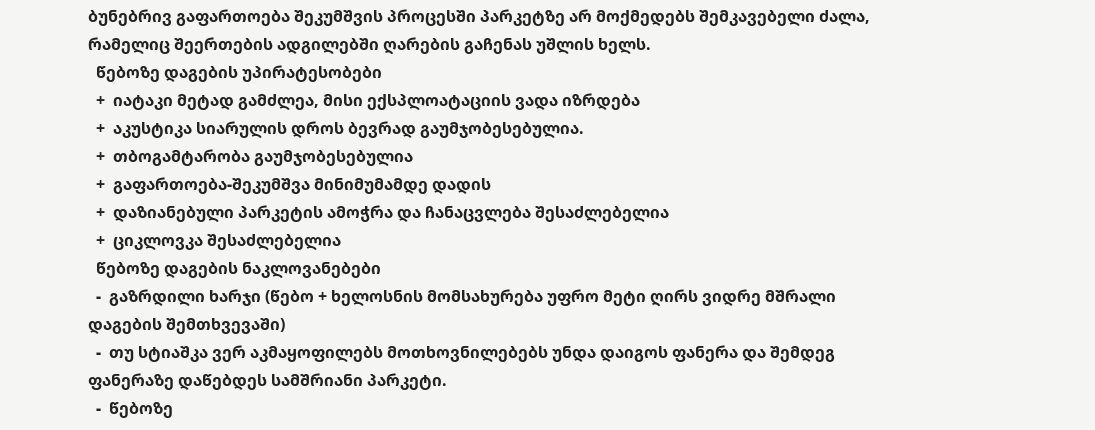ბუნებრივ გაფართოება შეკუმშვის პროცესში პარკეტზე არ მოქმედებს შემკავებელი ძალა, რამელიც შეერთების ადგილებში ღარების გაჩენას უშლის ხელს.
  წებოზე დაგების უპირატესობები
  +  იატაკი მეტად გამძლეა, მისი ექსპლოატაციის ვადა იზრდება
  +  აკუსტიკა სიარულის დროს ბევრად გაუმჯობესებულია.
  +  თბოგამტარობა გაუმჯობესებულია
  +  გაფართოება-შეკუმშვა მინიმუმამდე დადის
  +  დაზიანებული პარკეტის ამოჭრა და ჩანაცვლება შესაძლებელია
  +  ციკლოვკა შესაძლებელია
  წებოზე დაგების ნაკლოვანებები
  -  გაზრდილი ხარჯი (წებო + ხელოსნის მომსახურება უფრო მეტი ღირს ვიდრე მშრალი დაგების შემთხვევაში)
  -  თუ სტიაშკა ვერ აკმაყოფილებს მოთხოვნილებებს უნდა დაიგოს ფანერა და შემდეგ ფანერაზე დაწებდეს სამშრიანი პარკეტი.
  -  წებოზე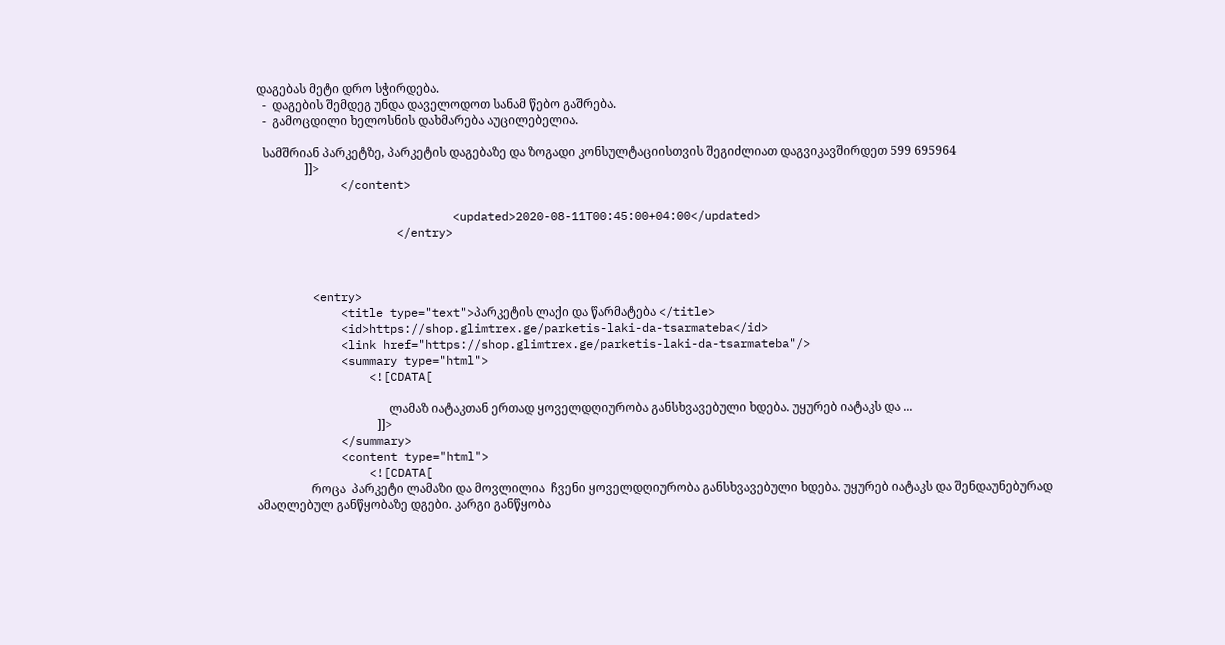დაგებას მეტი დრო სჭირდება.
  -  დაგების შემდეგ უნდა დაველოდოთ სანამ წებო გაშრება.
  -  გამოცდილი ხელოსნის დახმარება აუცილებელია.

  სამშრიან პარკეტზე, პარკეტის დაგებაზე და ზოგადი კონსულტაციისთვის შეგიძლიათ დაგვიკავშირდეთ 599 695964
                ]]>
            </content>

                            <updated>2020-08-11T00:45:00+04:00</updated>
                    </entry>



        <entry>
            <title type="text">პარკეტის ლაქი და წარმატება </title>
            <id>https://shop.glimtrex.ge/parketis-laki-da-tsarmateba</id>
            <link href="https://shop.glimtrex.ge/parketis-laki-da-tsarmateba"/>
            <summary type="html">
                <![CDATA[

                                            ლამაზ იატაკთან ერთად ყოველდღიურობა განსხვავებული ხდება. უყურებ იატაკს და ...
                                        ]]>
            </summary>
            <content type="html">
                <![CDATA[
                  როცა  პარკეტი ლამაზი და მოვლილია  ჩვენი ყოველდღიურობა განსხვავებული ხდება. უყურებ იატაკს და შენდაუნებურად ამაღლებულ განწყობაზე დგები. კარგი განწყობა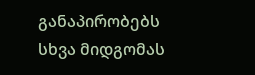განაპირობებს სხვა მიდგომას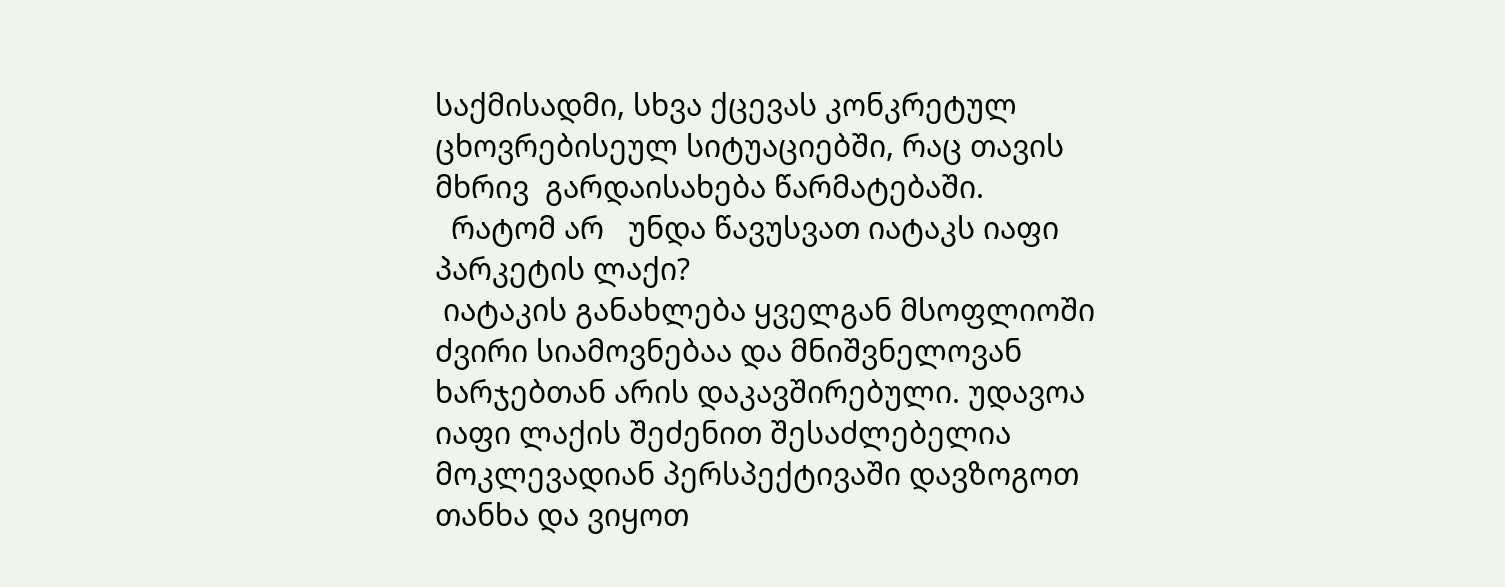საქმისადმი, სხვა ქცევას კონკრეტულ ცხოვრებისეულ სიტუაციებში, რაც თავის მხრივ  გარდაისახება წარმატებაში.
  რატომ არ   უნდა წავუსვათ იატაკს იაფი პარკეტის ლაქი?
 იატაკის განახლება ყველგან მსოფლიოში ძვირი სიამოვნებაა და მნიშვნელოვან ხარჯებთან არის დაკავშირებული. უდავოა იაფი ლაქის შეძენით შესაძლებელია მოკლევადიან პერსპექტივაში დავზოგოთ თანხა და ვიყოთ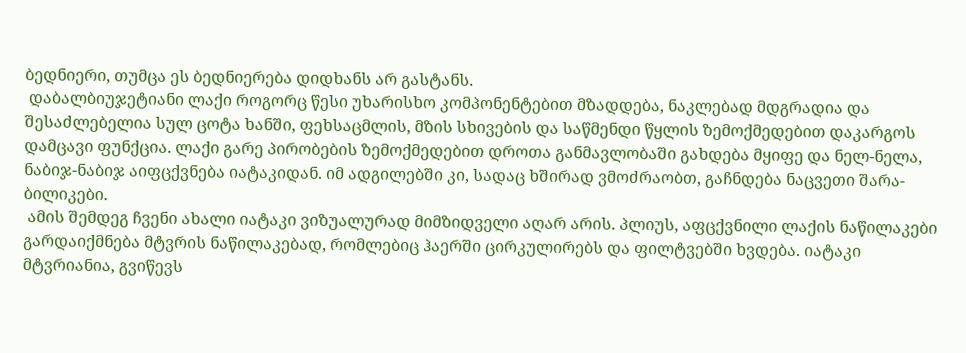ბედნიერი, თუმცა ეს ბედნიერება დიდხანს არ გასტანს.
 დაბალბიუჯეტიანი ლაქი როგორც წესი უხარისხო კომპონენტებით მზადდება, ნაკლებად მდგრადია და შესაძლებელია სულ ცოტა ხანში, ფეხსაცმლის, მზის სხივების და საწმენდი წყლის ზემოქმედებით დაკარგოს დამცავი ფუნქცია. ლაქი გარე პირობების ზემოქმედებით დროთა განმავლობაში გახდება მყიფე და ნელ-ნელა, ნაბიჯ-ნაბიჯ აიფცქვნება იატაკიდან. იმ ადგილებში კი, სადაც ხშირად ვმოძრაობთ, გაჩნდება ნაცვეთი შარა-ბილიკები.
 ამის შემდეგ ჩვენი ახალი იატაკი ვიზუალურად მიმზიდველი აღარ არის. პლიუს, აფცქვნილი ლაქის ნაწილაკები გარდაიქმნება მტვრის ნაწილაკებად, რომლებიც ჰაერში ცირკულირებს და ფილტვებში ხვდება. იატაკი მტვრიანია, გვიწევს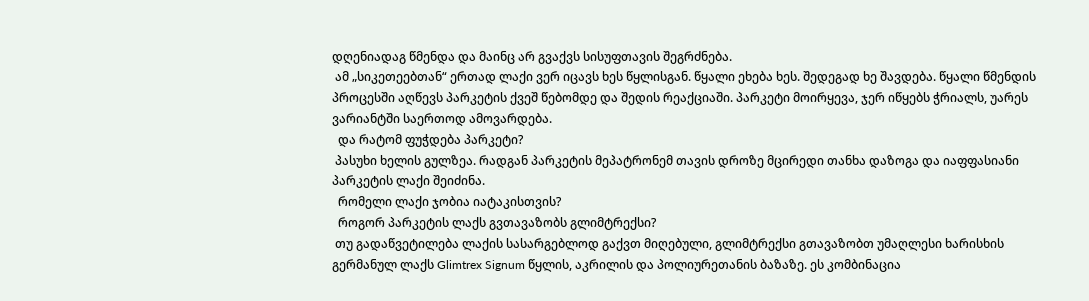დღენიადაგ წმენდა და მაინც არ გვაქვს სისუფთავის შეგრძნება.
 ამ „სიკეთეებთან“ ერთად ლაქი ვერ იცავს ხეს წყლისგან. წყალი ეხება ხეს. შედეგად ხე შავდება. წყალი წმენდის პროცესში აღწევს პარკეტის ქვეშ წებომდე და შედის რეაქციაში. პარკეტი მოირყევა, ჯერ იწყებს ჭრიალს, უარეს ვარიანტში საერთოდ ამოვარდება.
  და რატომ ფუჭდება პარკეტი?
 პასუხი ხელის გულზეა. რადგან პარკეტის მეპატრონემ თავის დროზე მცირედი თანხა დაზოგა და იაფფასიანი პარკეტის ლაქი შეიძინა.
  რომელი ლაქი ჯობია იატაკისთვის?
  როგორ პარკეტის ლაქს გვთავაზობს გლიმტრექსი?
 თუ გადაწვეტილება ლაქის სასარგებლოდ გაქვთ მიღებული, გლიმტრექსი გთავაზობთ უმაღლესი ხარისხის გერმანულ ლაქს Glimtrex Signum წყლის, აკრილის და პოლიურეთანის ბაზაზე. ეს კომბინაცია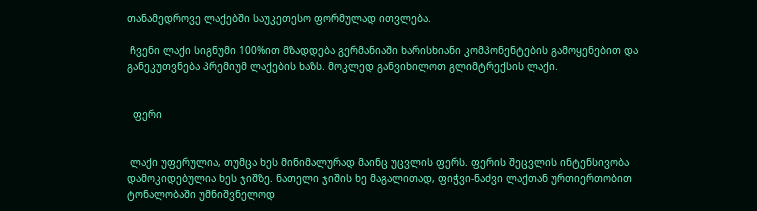თანამედროვე ლაქებში საუკეთესო ფორმულად ითვლება.

 ჩვენი ლაქი სიგნუმი 100%ით მზადდება გერმანიაში ხარისხიანი კომპონენტების გამოყენებით და განეკუთვნება პრემიუმ ლაქების ხაზს. მოკლედ განვიხილოთ გლიმტრექსის ლაქი.


  ფერი


 ლაქი უფერულია, თუმცა ხეს მინიმალურად მაინც უცვლის ფერს. ფერის შეცვლის ინტენსივობა დამოკიდებულია ხეს ჯიშზე. ნათელი ჯიშის ხე მაგალითად, ფიჭვი-ნაძვი ლაქთან ურთიერთობით ტონალობაში უმნიშვნელოდ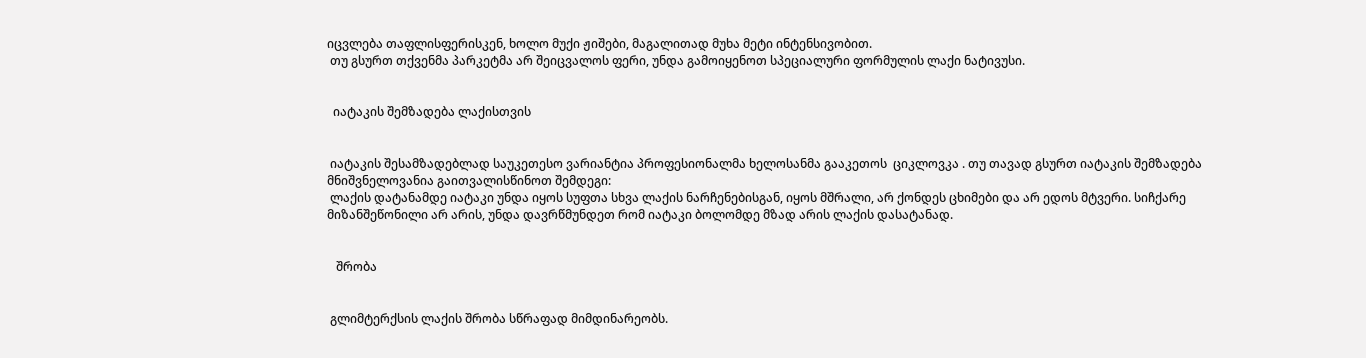იცვლება თაფლისფერისკენ, ხოლო მუქი ჟიშები, მაგალითად მუხა მეტი ინტენსივობით.
 თუ გსურთ თქვენმა პარკეტმა არ შეიცვალოს ფერი, უნდა გამოიყენოთ სპეციალური ფორმულის ლაქი ნატივუსი.


  იატაკის შემზადება ლაქისთვის


 იატაკის შესამზადებლად საუკეთესო ვარიანტია პროფესიონალმა ხელოსანმა გააკეთოს  ციკლოვკა . თუ თავად გსურთ იატაკის შემზადება მნიშვნელოვანია გაითვალისწინოთ შემდეგი:
 ლაქის დატანამდე იატაკი უნდა იყოს სუფთა სხვა ლაქის ნარჩენებისგან, იყოს მშრალი, არ ქონდეს ცხიმები და არ ედოს მტვერი. სიჩქარე მიზანშეწონილი არ არის, უნდა დავრწმუნდეთ რომ იატაკი ბოლომდე მზად არის ლაქის დასატანად.


   შრობა


 გლიმტერქსის ლაქის შრობა სწრაფად მიმდინარეობს.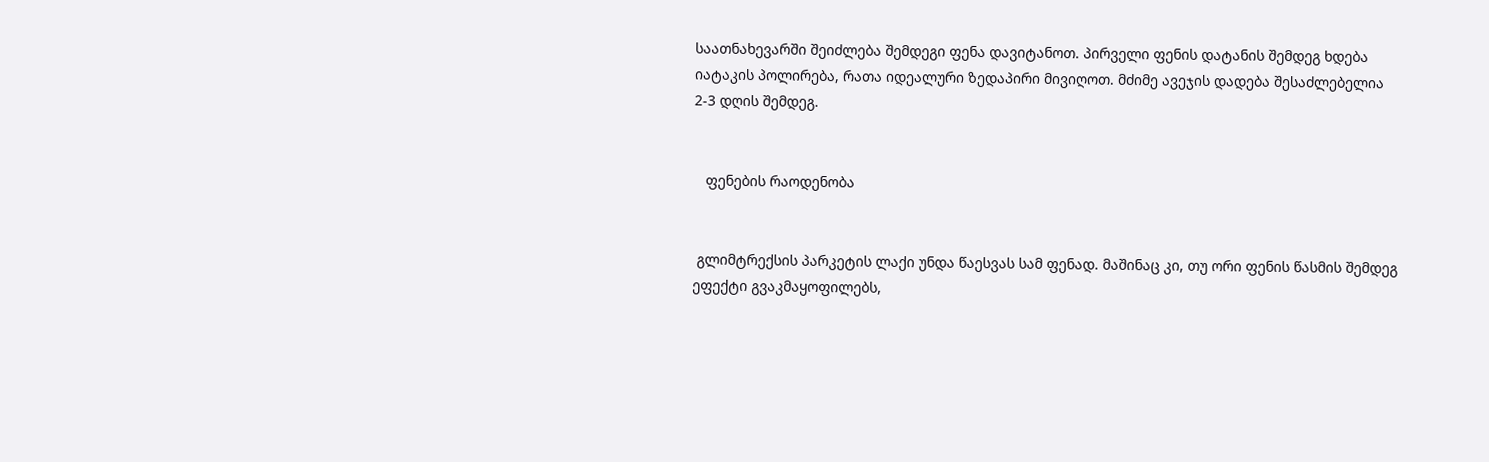საათნახევარში შეიძლება შემდეგი ფენა დავიტანოთ. პირველი ფენის დატანის შემდეგ ხდება იატაკის პოლირება, რათა იდეალური ზედაპირი მივიღოთ. მძიმე ავეჯის დადება შესაძლებელია 2-3 დღის შემდეგ.


   ფენების რაოდენობა


 გლიმტრექსის პარკეტის ლაქი უნდა წაესვას სამ ფენად. მაშინაც კი, თუ ორი ფენის წასმის შემდეგ ეფექტი გვაკმაყოფილებს,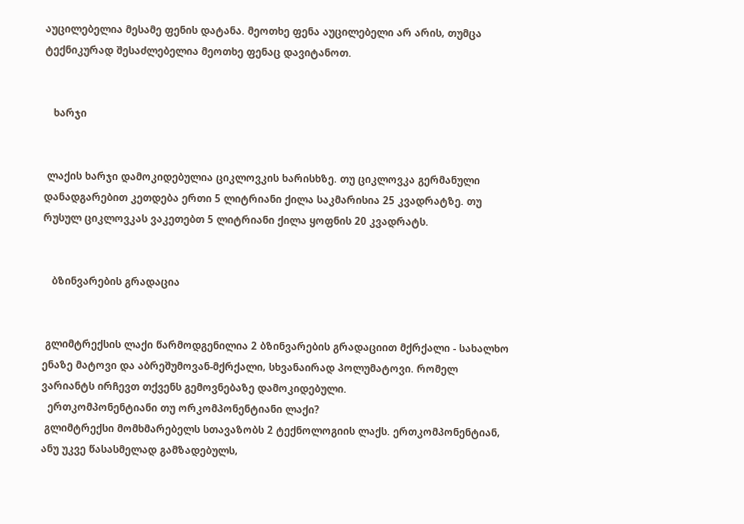აუცილებელია მესამე ფენის დატანა. მეოთხე ფენა აუცილებელი არ არის, თუმცა ტექნიკურად შესაძლებელია მეოთხე ფენაც დავიტანოთ.


   ხარჯი


 ლაქის ხარჯი დამოკიდებულია ციკლოვკის ხარისხზე. თუ ციკლოვკა გერმანული დანადგარებით კეთდება ერთი 5 ლიტრიანი ქილა საკმარისია 25 კვადრატზე. თუ რუსულ ციკლოვკას ვაკეთებთ 5 ლიტრიანი ქილა ყოფნის 20 კვადრატს.


   ბზინვარების გრადაცია


 გლიმტრექსის ლაქი წარმოდგენილია 2 ბზინვარების გრადაციით მქრქალი - სახალხო ენაზე მატოვი და აბრეშუმოვან-მქრქალი, სხვანაირად პოლუმატოვი. რომელ ვარიანტს ირჩევთ თქვენს გემოვნებაზე დამოკიდებული.
  ერთკომპონენტიანი თუ ორკომპონენტიანი ლაქი?
 გლიმტრექსი მომხმარებელს სთავაზობს 2 ტექნოლოგიის ლაქს. ერთკომპონენტიან, ანუ უკვე წასასმელად გამზადებულს,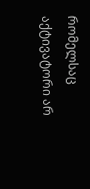რომელსაც აქტივატორი არ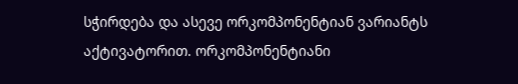სჭირდება და ასევე ორკომპონენტიან ვარიანტს აქტივატორით. ორკომპონენტიანი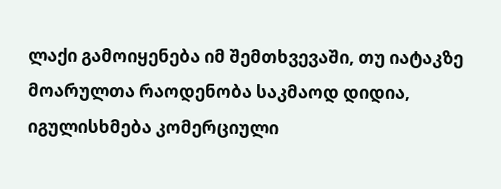ლაქი გამოიყენება იმ შემთხვევაში, თუ იატაკზე მოარულთა რაოდენობა საკმაოდ დიდია, იგულისხმება კომერციული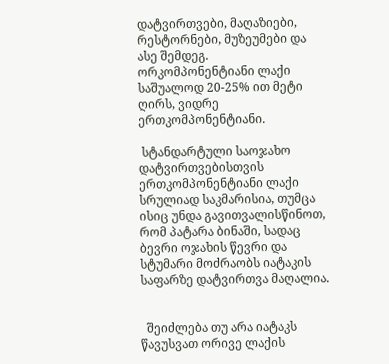დატვირთვები, მაღაზიები, რესტორნები, მუზეუმები და ასე შემდეგ. ორკომპონენტიანი ლაქი საშუალოდ 20-25% ით მეტი ღირს, ვიდრე ერთკომპონენტიანი.

 სტანდარტული საოჯახო დატვირთვებისთვის ერთკომპონენტიანი ლაქი სრულიად საკმარისია, თუმცა ისიც უნდა გავითვალისწინოთ, რომ პატარა ბინაში, სადაც ბევრი ოჯახის წევრი და სტუმარი მოძრაობს იატაკის საფარზე დატვირთვა მაღალია.


  შეიძლება თუ არა იატაკს წავუსვათ ორივე ლაქის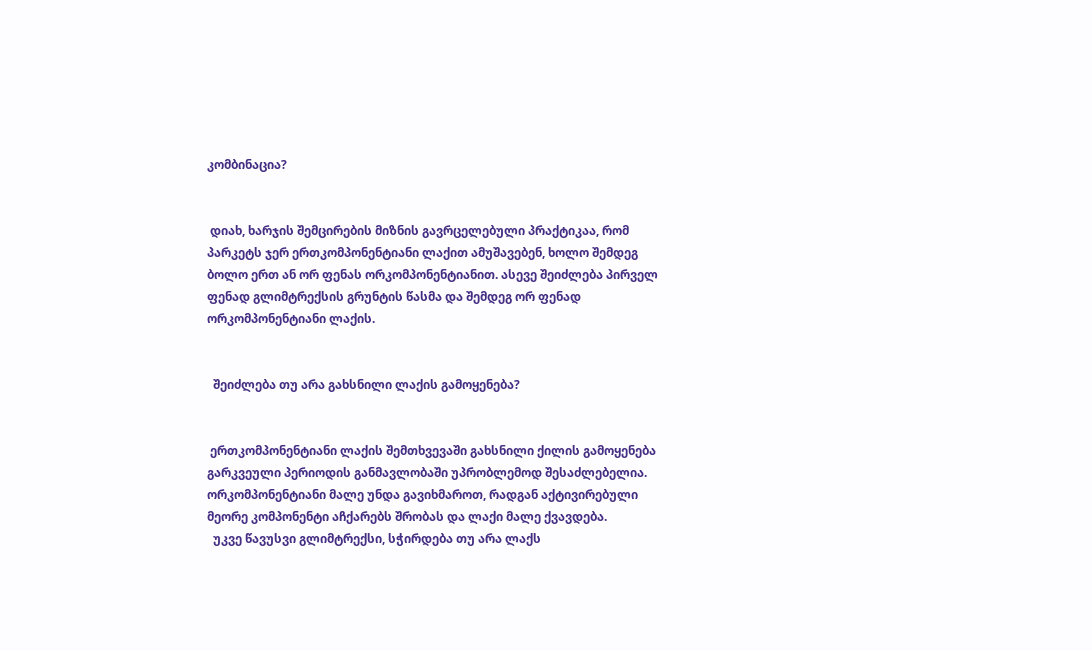კომბინაცია?


 დიახ, ხარჯის შემცირების მიზნის გავრცელებული პრაქტიკაა, რომ პარკეტს ჯერ ერთკომპონენტიანი ლაქით ამუშავებენ, ხოლო შემდეგ ბოლო ერთ ან ორ ფენას ორკომპონენტიანით. ასევე შეიძლება პირველ ფენად გლიმტრექსის გრუნტის წასმა და შემდეგ ორ ფენად ორკომპონენტიანი ლაქის.


  შეიძლება თუ არა გახსნილი ლაქის გამოყენება?


 ერთკომპონენტიანი ლაქის შემთხვევაში გახსნილი ქილის გამოყენება გარკვეული პერიოდის განმავლობაში უპრობლემოდ შესაძლებელია. ორკომპონენტიანი მალე უნდა გავიხმაროთ, რადგან აქტივირებული მეორე კომპონენტი აჩქარებს შრობას და ლაქი მალე ქვავდება.
  უკვე წავუსვი გლიმტრექსი, სჭირდება თუ არა ლაქს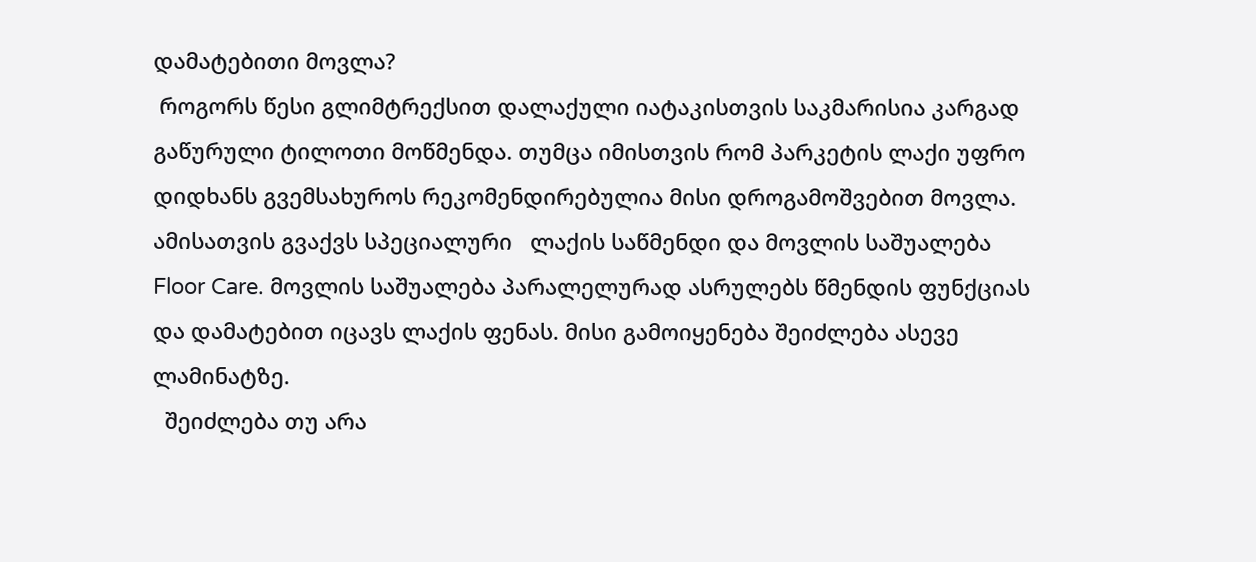დამატებითი მოვლა?
 როგორს წესი გლიმტრექსით დალაქული იატაკისთვის საკმარისია კარგად გაწურული ტილოთი მოწმენდა. თუმცა იმისთვის რომ პარკეტის ლაქი უფრო დიდხანს გვემსახუროს რეკომენდირებულია მისი დროგამოშვებით მოვლა. ამისათვის გვაქვს სპეციალური   ლაქის საწმენდი და მოვლის საშუალება   Floor Care. მოვლის საშუალება პარალელურად ასრულებს წმენდის ფუნქციას და დამატებით იცავს ლაქის ფენას. მისი გამოიყენება შეიძლება ასევე ლამინატზე.
  შეიძლება თუ არა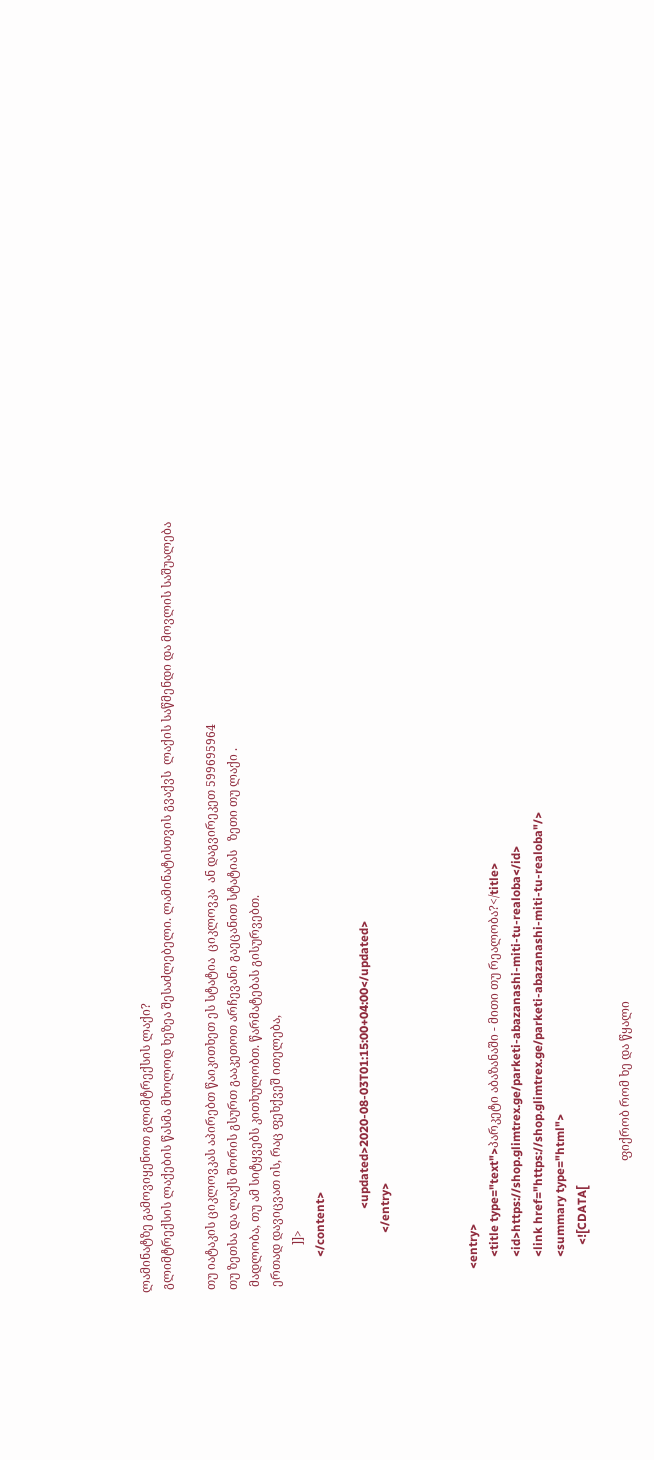ლამინატზე გამოვიყენოთ გლიმტრექსის ლაქი?
 გლიმტრექსის ლაქების წასმა მხოლოდ ხეზეა შესაძლებელი. ლამინატისთვის გვაქვს  ლაქის საწმენდი და მოვლის საშუალება

 თუ იატაკის ციკლოვკას აპირებთ წაიკითხეთ ეს სტატია  ციკლოვკა  ან დაგვირეკეთ 599695964
 თუ ზეთსა და ლაქს შორის გსურთ გააკეთოთ არჩევანი გაეცანით სტატიას   ზეთი თუ ლაქი .
  მადლობა, თუ ამ სიტყვებს კითხულობთ. წარმატებას გისურვებთ.
  ერთად დავიცვათ ის, რაც ფეხქვეშ ითელება,
                ]]>
            </content>

                            <updated>2020-08-03T01:15:00+04:00</updated>
                    </entry>



        <entry>
            <title type="text">პარკეტი აბაზანაში - მითი თუ რეალობა?</title>
            <id>https://shop.glimtrex.ge/parketi-abazanashi-miti-tu-realoba</id>
            <link href="https://shop.glimtrex.ge/parketi-abazanashi-miti-tu-realoba"/>
            <summary type="html">
                <![CDATA[

                                            ფიქრობ რომ ხე და წყალი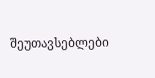შეუთავსებლები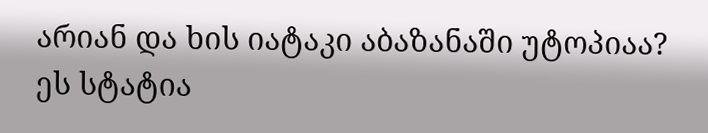არიან და ხის იატაკი აბაზანაში უტოპიაა? ეს სტატია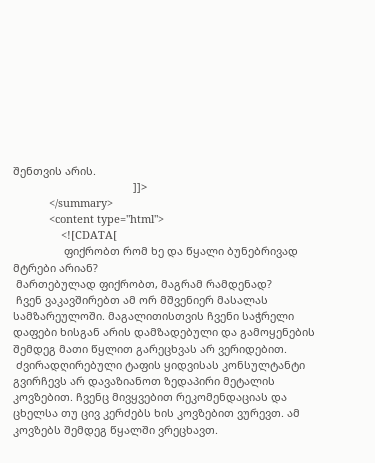შენთვის არის.
                                        ]]>
            </summary>
            <content type="html">
                <![CDATA[
                 ფიქრობთ რომ ხე და წყალი ბუნებრივად მტრები არიან?
 მართებულად ფიქრობთ, მაგრამ რამდენად?
 ჩვენ ვაკავშირებთ ამ ორ მშვენიერ მასალას სამზარეულოში. მაგალითისთვის ჩვენი საჭრელი დაფები ხისგან არის დამზადებული და გამოყენების შემდეგ მათი წყლით გარეცხვას არ ვერიდებით.
 ძვირადღირებული ტაფის ყიდვისას კონსულტანტი გვირჩევს არ დავაზიანოთ ზედაპირი მეტალის კოვზებით. ჩვენც მივყვებით რეკომენდაციას და ცხელსა თუ ცივ კერძებს ხის კოვზებით ვურევთ. ამ კოვზებს შემდეგ წყალში ვრეცხავთ.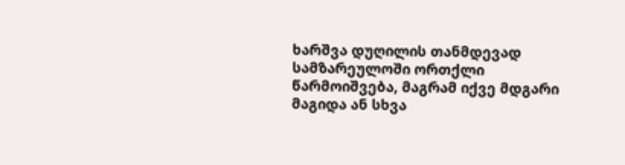ხარშვა დუღილის თანმდევად სამზარეულოში ორთქლი წარმოიშვება, მაგრამ იქვე მდგარი მაგიდა ან სხვა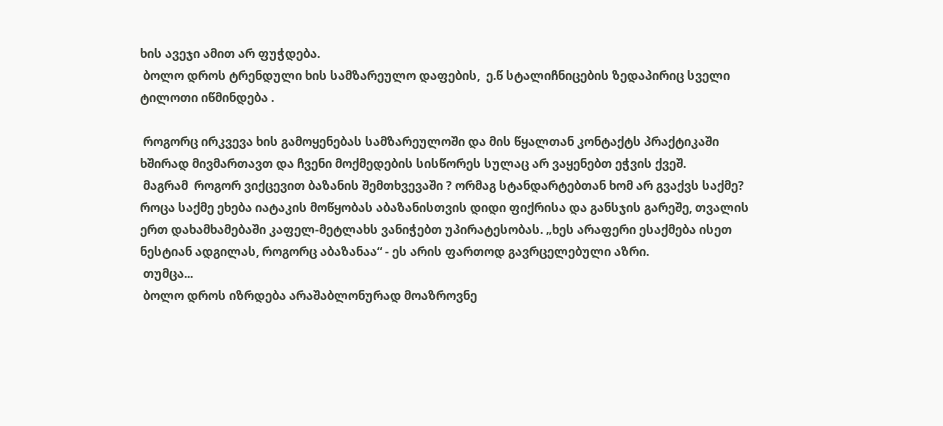ხის ავეჯი ამით არ ფუჭდება.
 ბოლო დროს ტრენდული ხის სამზარეულო დაფების,  ე.წ სტალიჩნიცების ზედაპირიც სველი ტილოთი იწმინდება .

 როგორც ირკვევა ხის გამოყენებას სამზარეულოში და მის წყალთან კონტაქტს პრაქტიკაში ხშირად მივმართავთ და ჩვენი მოქმედების სისწორეს სულაც არ ვაყენებთ ეჭვის ქვეშ.
 მაგრამ  როგორ ვიქცევით ბაზანის შემთხვევაში ? ორმაგ სტანდარტებთან ხომ არ გვაქვს საქმე? როცა საქმე ეხება იატაკის მოწყობას აბაზანისთვის დიდი ფიქრისა და განსჯის გარეშე, თვალის ერთ დახამხამებაში კაფელ-მეტლახს ვანიჭებთ უპირატესობას. „ხეს არაფერი ესაქმება ისეთ ნესტიან ადგილას, როგორც აბაზანაა“ - ეს არის ფართოდ გავრცელებული აზრი.
 თუმცა...
 ბოლო დროს იზრდება არაშაბლონურად მოაზროვნე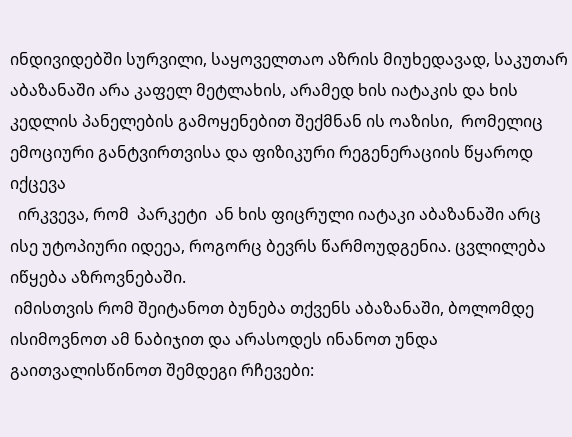ინდივიდებში სურვილი, საყოველთაო აზრის მიუხედავად, საკუთარ აბაზანაში არა კაფელ მეტლახის, არამედ ხის იატაკის და ხის კედლის პანელების გამოყენებით შექმნან ის ოაზისი,  რომელიც ემოციური განტვირთვისა და ფიზიკური რეგენერაციის წყაროდ იქცევა
  ირკვევა, რომ  პარკეტი  ან ხის ფიცრული იატაკი აბაზანაში არც ისე უტოპიური იდეეა, როგორც ბევრს წარმოუდგენია. ცვლილება იწყება აზროვნებაში.
 იმისთვის რომ შეიტანოთ ბუნება თქვენს აბაზანაში, ბოლომდე ისიმოვნოთ ამ ნაბიჯით და არასოდეს ინანოთ უნდა გაითვალისწინოთ შემდეგი რჩევები: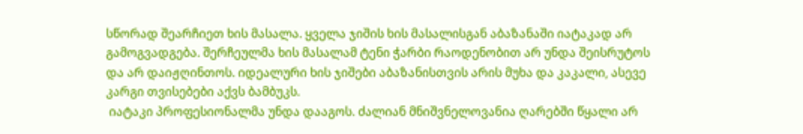სწორად შეარჩიეთ ხის მასალა. ყველა ჯიშის ხის მასალისგან აბაზანაში იატაკად არ გამოგვადგება. შერჩეულმა ხის მასალამ ტენი ჭარბი რაოდენობით არ უნდა შეისრუტოს და არ დაიჟღინთოს. იდეალური ხის ჯიშები აბაზანისთვის არის მუხა და კაკალი, ასევე კარგი თვისებები აქვს ბამბუკს.
 იატაკი პროფესიონალმა უნდა დააგოს. ძალიან მნიშვნელოვანია ღარებში წყალი არ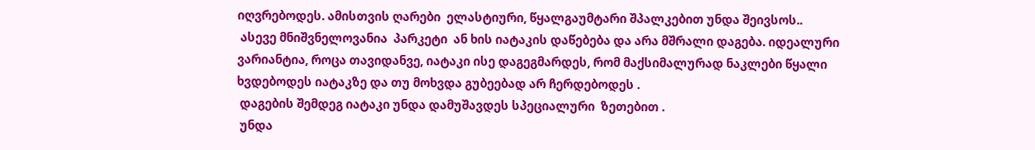იღვრებოდეს. ამისთვის ღარები  ელასტიური, წყალგაუმტარი შპალკებით უნდა შეივსოს..
 ასევე მნიშვნელოვანია  პარკეტი  ან ხის იატაკის დაწებება და არა მშრალი დაგება. იდეალური ვარიანტია, როცა თავიდანვე, იატაკი ისე დაგეგმარდეს, რომ მაქსიმალურად ნაკლები წყალი ხვდებოდეს იატაკზე და თუ მოხვდა გუბეებად არ ჩერდებოდეს .
 დაგების შემდეგ იატაკი უნდა დამუშავდეს სპეციალური  ზეთებით .
 უნდა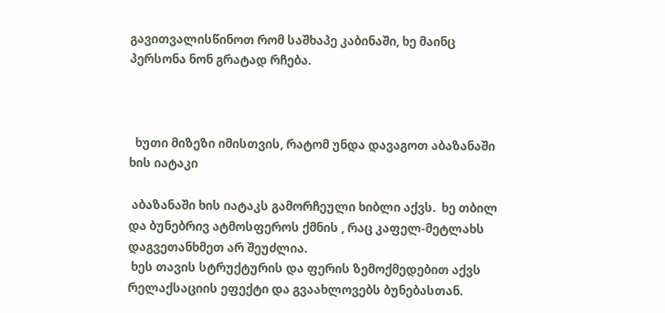გავითვალისწინოთ რომ საშხაპე კაბინაში, ხე მაინც პერსონა ნონ გრატად რჩება.



  ხუთი მიზეზი იმისთვის, რატომ უნდა დავაგოთ აბაზანაში ხის იატაკი

 აბაზანაში ხის იატაკს გამორჩეული ხიბლი აქვს.  ხე თბილ და ბუნებრივ ატმოსფეროს ქმნის , რაც კაფელ-მეტლახს დაგვეთანხმეთ არ შეუძლია.
 ხეს თავის სტრუქტურის და ფერის ზემოქმედებით აქვს რელაქსაციის ეფექტი და გვაახლოვებს ბუნებასთან.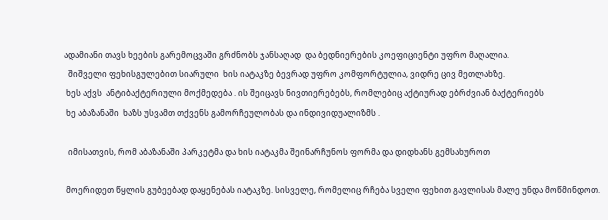ადამიანი თავს ხეების გარემოცვაში გრძნობს ჯანსაღად  და ბედნიერების კოეფიციენტი უფრო მაღალია.
  შიშველი ფეხისგულებით სიარული  ხის იატაკზე ბევრად უფრო კომფორტულია, ვიდრე ცივ მეთლახზე.
 ხეს აქვს  ანტიბაქტერიული მოქმედება . ის შეიცავს ნივთიერებებს, რომლებიც აქტიურად ებრძვიან ბაქტერიებს
 ხე აბაზანაში  ხაზს უსვამთ თქვენს გამორჩეულობას და ინდივიდუალიზმს .

  იმისათვის, რომ აბაზანაში პარკეტმა და ხის იატაკმა შეინარჩუნოს ფორმა და დიდხანს გემსახუროთ

 მოერიდეთ წყლის გუბეებად დაყენებას იატაკზე. სისველე, რომელიც რჩება სველი ფეხით გავლისას მალე უნდა მოწმინდოთ.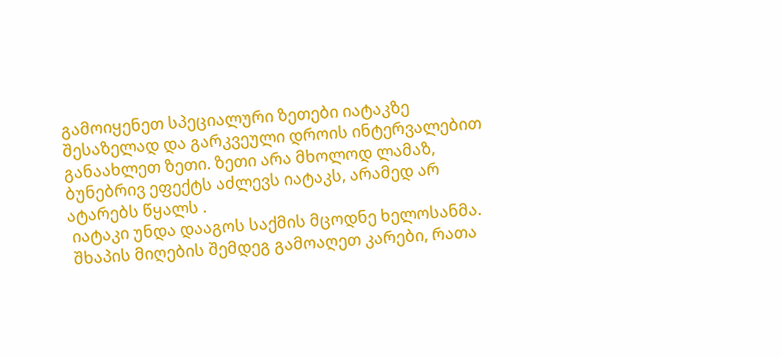გამოიყენეთ სპეციალური ზეთები იატაკზე შესაზელად და გარკვეული დროის ინტერვალებით განაახლეთ ზეთი. ზეთი არა მხოლოდ ლამაზ, ბუნებრივ ეფექტს აძლევს იატაკს, არამედ არ ატარებს წყალს .
 იატაკი უნდა დააგოს საქმის მცოდნე ხელოსანმა.
 შხაპის მიღების შემდეგ გამოაღეთ კარები, რათა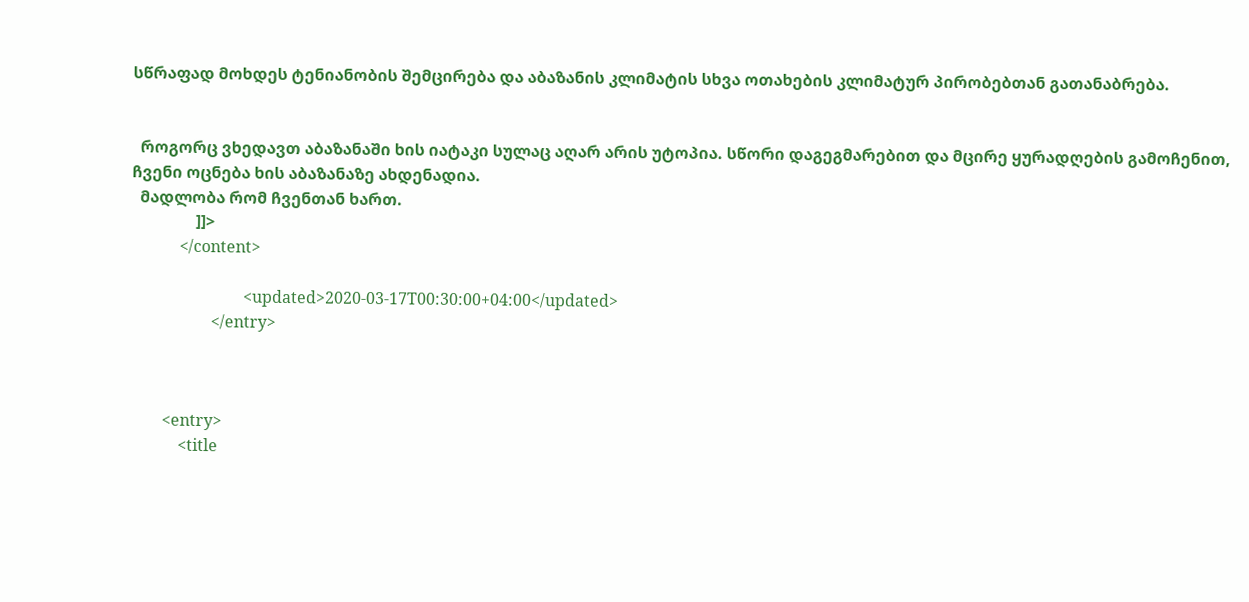სწრაფად მოხდეს ტენიანობის შემცირება და აბაზანის კლიმატის სხვა ოთახების კლიმატურ პირობებთან გათანაბრება.


  როგორც ვხედავთ აბაზანაში ხის იატაკი სულაც აღარ არის უტოპია. სწორი დაგეგმარებით და მცირე ყურადღების გამოჩენით, ჩვენი ოცნება ხის აბაზანაზე ახდენადია.
  მადლობა რომ ჩვენთან ხართ.
                ]]>
            </content>

                            <updated>2020-03-17T00:30:00+04:00</updated>
                    </entry>



        <entry>
            <title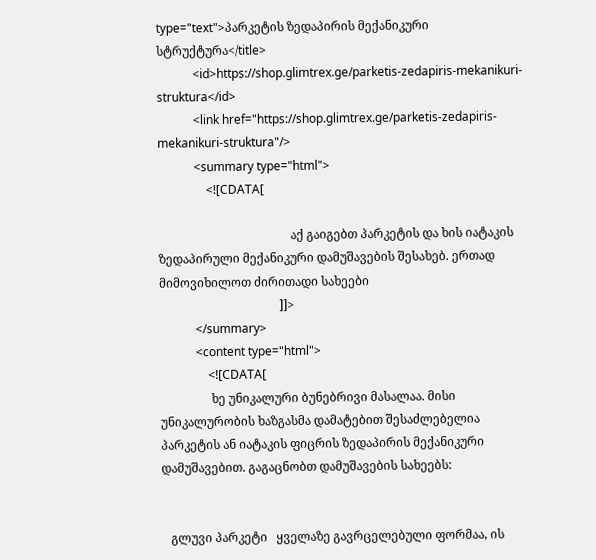type="text">პარკეტის ზედაპირის მექანიკური სტრუქტურა</title>
            <id>https://shop.glimtrex.ge/parketis-zedapiris-mekanikuri-struktura</id>
            <link href="https://shop.glimtrex.ge/parketis-zedapiris-mekanikuri-struktura"/>
            <summary type="html">
                <![CDATA[

                                            აქ გაიგებთ პარკეტის და ხის იატაკის ზედაპირული მექანიკური დამუშავების შესახებ. ერთად მიმოვიხილოთ ძირითადი სახეები
                                        ]]>
            </summary>
            <content type="html">
                <![CDATA[
                 ხე უნიკალური ბუნებრივი მასალაა. მისი უნიკალურობის ხაზგასმა დამატებით შესაძლებელია პარკეტის ან იატაკის ფიცრის ზედაპირის მექანიკური დამუშავებით. გაგაცნობთ დამუშავების სახეებს:


   გლუვი პარკეტი   ყველაზე გავრცელებული ფორმაა, ის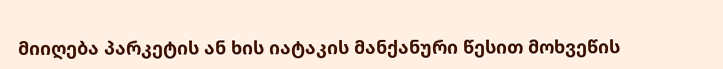მიიღება პარკეტის ან ხის იატაკის მანქანური წესით მოხვეწის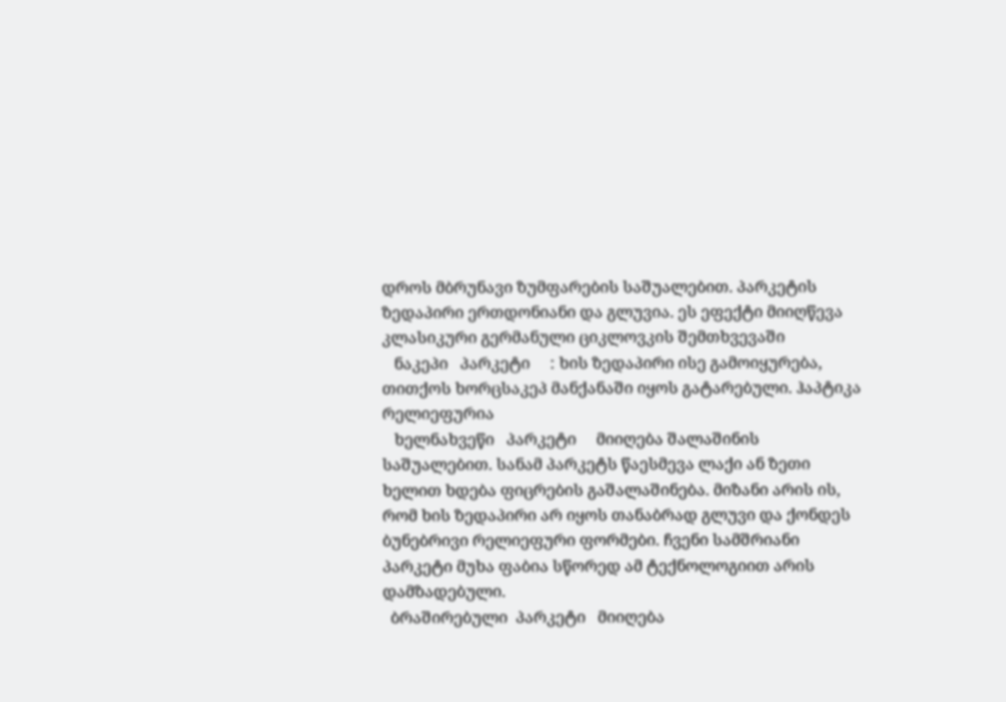დროს მბრუნავი ზუმფარების საშუალებით. პარკეტის ზედაპირი ერთდონიანი და გლუვია. ეს ეფექტი მიიღწევა კლასიკური გერმანული ციკლოვკის შემთხვევაში
   ნაკეპი   პარკეტი     : ხის ზედაპირი ისე გამოიყურება, თითქოს ხორცსაკეპ მანქანაში იყოს გატარებული. ჰაპტიკა რელიეფურია
   ხელნახვეწი   პარკეტი     მიიღება შალაშინის საშუალებით. სანამ პარკეტს წაესმევა ლაქი ან ზეთი ხელით ხდება ფიცრების გაშალაშინება. მიზანი არის ის, რომ ხის ზედაპირი არ იყოს თანაბრად გლუვი და ქონდეს ბუნებრივი რელიეფური ფორმები. ჩვენი სამშრიანი პარკეტი მუხა ფაბია სწორედ ამ ტექნოლოგიით არის დამზადებული.
  ბრაშირებული  პარკეტი   მიიღება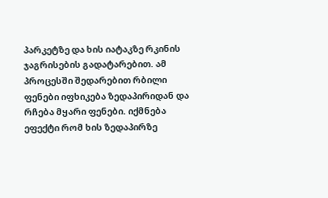პარკეტზე და ხის იატაკზე რკინის ჯაგრისების გადატარებით. ამ პროცესში შედარებით რბილი ფენები იფხიკება ზედაპირიდან და რჩება მყარი ფენები. იქმნება ეფექტი რომ ხის ზედაპირზე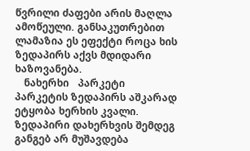წვრილი ძაფები არის მაღლა ამოწეული. განსაკუთრებით ლამაზია ეს ეფექტი როცა ხის ზედაპირს აქვს მდიდარი ხაზოვანება.
   ნახერხი   პარკეტი      პარკეტის ზედაპირს აშკარად ეტყობა ხერხის კვალი. ზედაპირი დახერხვის შემდეგ განგებ არ მუშავდება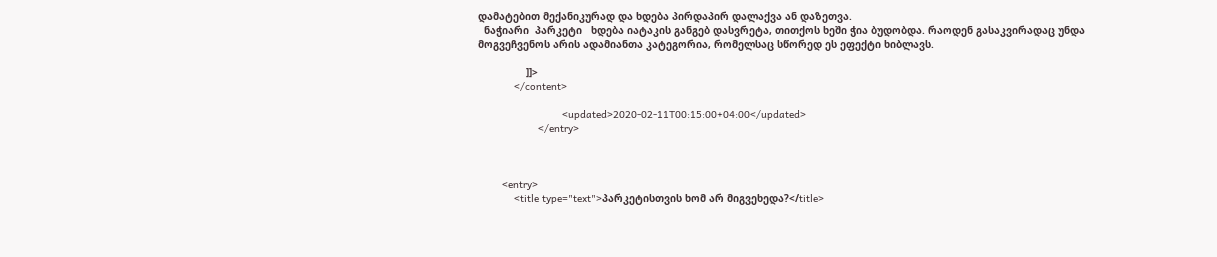დამატებით მექანიკურად და ხდება პირდაპირ დალაქვა ან დაზეთვა.
  ნაჭიარი  პარკეტი   ხდება იატაკის განგებ დასვრეტა, თითქოს ხეში ჭია ბუდობდა. რაოდენ გასაკვირადაც უნდა მოგვეჩვენოს არის ადამიანთა კატეგორია, რომელსაც სწორედ ეს ეფექტი ხიბლავს.

                ]]>
            </content>

                            <updated>2020-02-11T00:15:00+04:00</updated>
                    </entry>



        <entry>
            <title type="text">პარკეტისთვის ხომ არ მიგვეხედა?</title>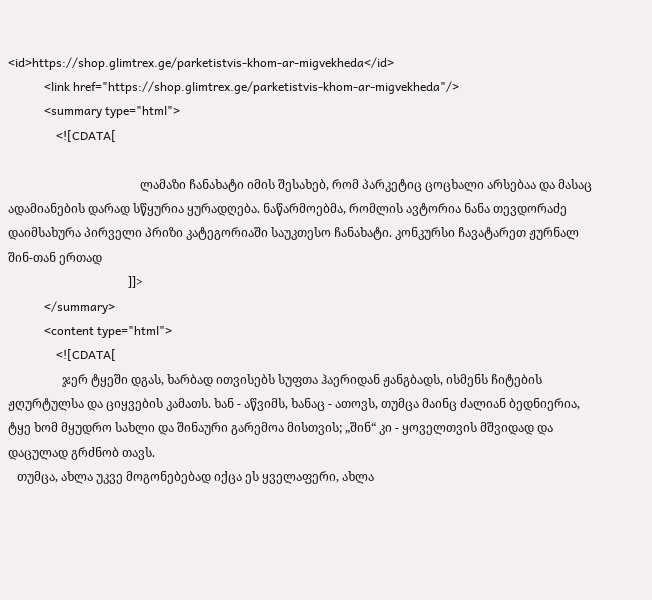<id>https://shop.glimtrex.ge/parketistvis-khom-ar-migvekheda</id>
            <link href="https://shop.glimtrex.ge/parketistvis-khom-ar-migvekheda"/>
            <summary type="html">
                <![CDATA[

                                            ლამაზი ჩანახატი იმის შესახებ, რომ პარკეტიც ცოცხალი არსებაა და მასაც ადამიანების დარად სწყურია ყურადღება. ნაწარმოებმა, რომლის ავტორია ნანა თევდორაძე დაიმსახურა პირველი პრიზი კატეგორიაში საუკთესო ჩანახატი. კონკურსი ჩავატარეთ ჟურნალ შინ-თან ერთად
                                        ]]>
            </summary>
            <content type="html">
                <![CDATA[
                  ჯერ ტყეში დგას, ხარბად ითვისებს სუფთა ჰაერიდან ჟანგბადს, ისმენს ჩიტების ჟღურტულსა და ციყვების კამათს. ხან - აწვიმს, ხანაც - ათოვს, თუმცა მაინც ძალიან ბედნიერია, ტყე ხომ მყუდრო სახლი და შინაური გარემოა მისთვის; „შინ“ კი - ყოველთვის მშვიდად და დაცულად გრძნობ თავს.
   თუმცა, ახლა უკვე მოგონებებად იქცა ეს ყველაფერი, ახლა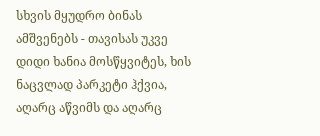სხვის მყუდრო ბინას ამშვენებს - თავისას უკვე დიდი ხანია მოსწყვიტეს, ხის ნაცვლად პარკეტი ჰქვია, აღარც აწვიმს და აღარც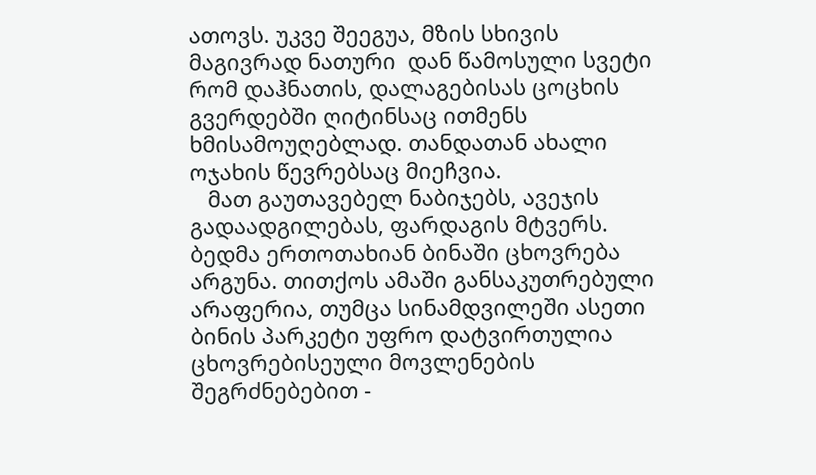ათოვს. უკვე შეეგუა, მზის სხივის მაგივრად ნათური  დან წამოსული სვეტი რომ დაჰნათის, დალაგებისას ცოცხის გვერდებში ღიტინსაც ითმენს ხმისამოუღებლად. თანდათან ახალი ოჯახის წევრებსაც მიეჩვია.
   მათ გაუთავებელ ნაბიჯებს, ავეჯის გადაადგილებას, ფარდაგის მტვერს. ბედმა ერთოთახიან ბინაში ცხოვრება არგუნა. თითქოს ამაში განსაკუთრებული არაფერია, თუმცა სინამდვილეში ასეთი ბინის პარკეტი უფრო დატვირთულია ცხოვრებისეული მოვლენების შეგრძნებებით -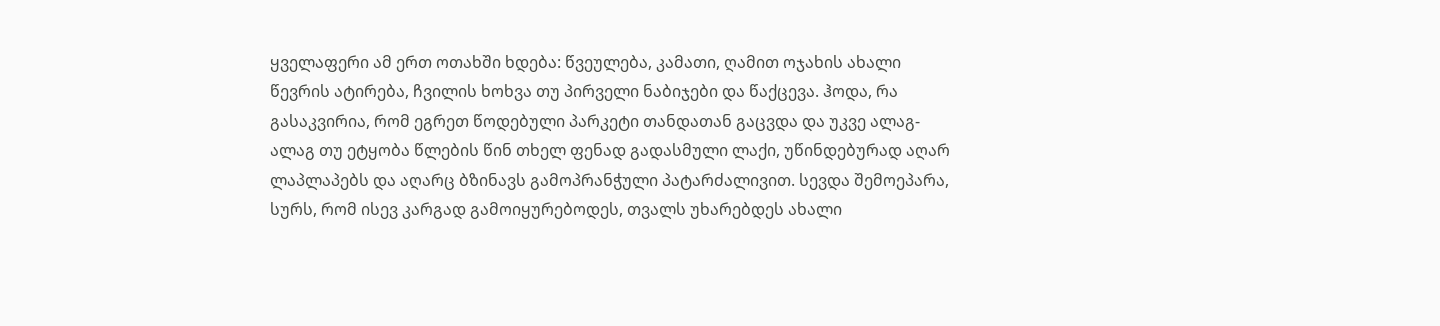ყველაფერი ამ ერთ ოთახში ხდება: წვეულება, კამათი, ღამით ოჯახის ახალი წევრის ატირება, ჩვილის ხოხვა თუ პირველი ნაბიჯები და წაქცევა. ჰოდა, რა გასაკვირია, რომ ეგრეთ წოდებული პარკეტი თანდათან გაცვდა და უკვე ალაგ-ალაგ თუ ეტყობა წლების წინ თხელ ფენად გადასმული ლაქი, უწინდებურად აღარ ლაპლაპებს და აღარც ბზინავს გამოპრანჭული პატარძალივით. სევდა შემოეპარა, სურს, რომ ისევ კარგად გამოიყურებოდეს, თვალს უხარებდეს ახალი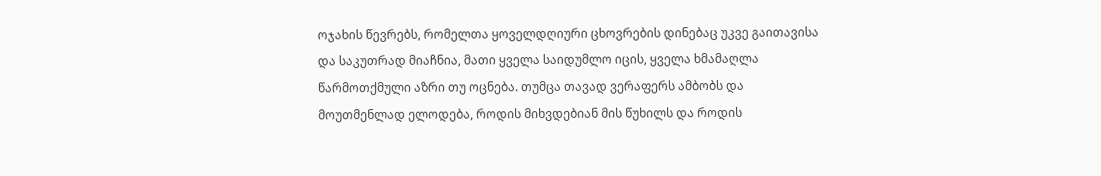ოჯახის წევრებს, რომელთა ყოველდღიური ცხოვრების დინებაც უკვე გაითავისა და საკუთრად მიაჩნია, მათი ყველა საიდუმლო იცის, ყველა ხმამაღლა წარმოთქმული აზრი თუ ოცნება. თუმცა თავად ვერაფერს ამბობს და მოუთმენლად ელოდება, როდის მიხვდებიან მის წუხილს და როდის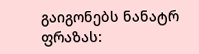გაიგონებს ნანატრ ფრაზას: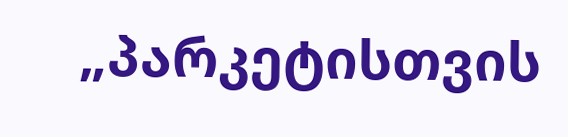„პარკეტისთვის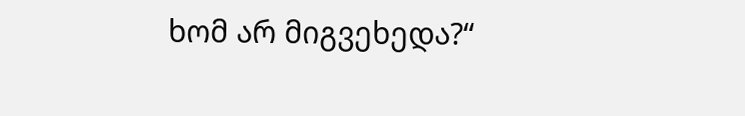ხომ არ მიგვეხედა?“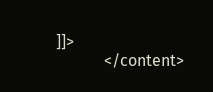]]>
            </content>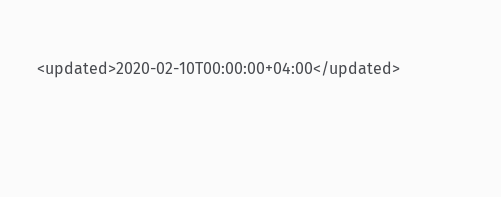<updated>2020-02-10T00:00:00+04:00</updated>